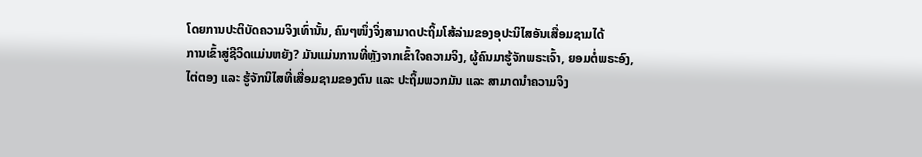ໂດຍການປະຕິບັດຄວາມຈິງເທົ່ານັ້ນ, ຄົນໆໜຶ່ງຈິ່ງສາມາດປະຖິ້ມໂສ້ລ່າມຂອງອຸປະນິໄສອັນເສື່ອມຊາມໄດ້
ການເຂົ້າສູ່ຊີວິດແມ່ນຫຍັງ? ມັນແມ່ນການທີ່ຫຼັງຈາກເຂົ້າໃຈຄວາມຈິງ, ຜູ້ຄົນມາຮູ້ຈັກພຣະເຈົ້າ, ຍອມຕໍ່ພຣະອົງ, ໄຕ່ຕອງ ແລະ ຮູ້ຈັກນິໄສທີ່ເສື່ອມຊາມຂອງຕົນ ແລະ ປະຖິ້ມພວກມັນ ແລະ ສາມາດນຳຄວາມຈິງ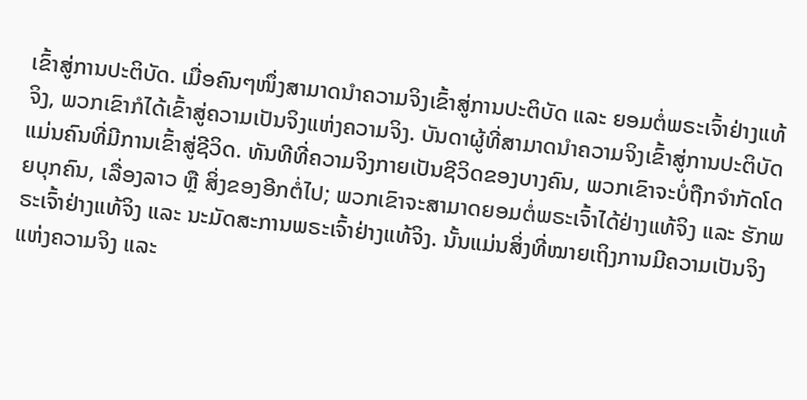ເຂົ້າສູ່ການປະຕິບັດ. ເມື່ອຄົນໆໜຶ່ງສາມາດນຳຄວາມຈິງເຂົ້າສູ່ການປະຕິບັດ ແລະ ຍອມຕໍ່ພຣະເຈົ້າຢ່າງແທ້ຈິງ, ພວກເຂົາກໍໄດ້ເຂົ້າສູ່ຄວາມເປັນຈິງແຫ່ງຄວາມຈິງ. ບັນດາຜູ້ທີ່ສາມາດນຳຄວາມຈິງເຂົ້າສູ່ການປະຕິບັດແມ່ນຄົນທີ່ມີການເຂົ້າສູ່ຊີວິດ. ທັນທີທີ່ຄວາມຈິງກາຍເປັນຊີວິດຂອງບາງຄົນ, ພວກເຂົາຈະບໍ່ຖືກຈຳກັດໂດຍບຸກຄົນ, ເລື່ອງລາວ ຫຼື ສິ່ງຂອງອີກຕໍ່ໄປ; ພວກເຂົາຈະສາມາດຍອມຕໍ່ພຣະເຈົ້າໄດ້ຢ່າງແທ້ຈິງ ແລະ ຮັກພຣະເຈົ້າຢ່າງແທ້ຈິງ ແລະ ນະມັດສະການພຣະເຈົ້າຢ່າງແທ້ຈິງ. ນັ້ນແມ່ນສິ່ງທີ່ໝາຍເຖິງການມີຄວາມເປັນຈິງແຫ່ງຄວາມຈິງ ແລະ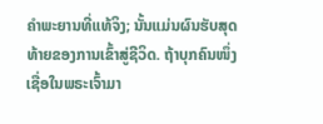ຄຳພະຍານທີ່ແທ້ຈິງ; ນັ້ນແມ່ນຜົນຮັບສຸດທ້າຍຂອງການເຂົ້າສູ່ຊີວິດ. ຖ້າບຸກຄົນໜຶ່ງເຊື່ອໃນພຣະເຈົ້າມາ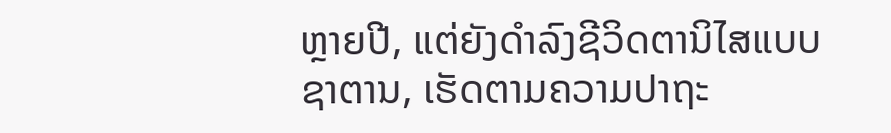ຫຼາຍປີ, ແຕ່ຍັງດຳລົງຊີວິດຕານິໄສແບບຊາຕານ, ເຮັດຕາມຄວາມປາຖະ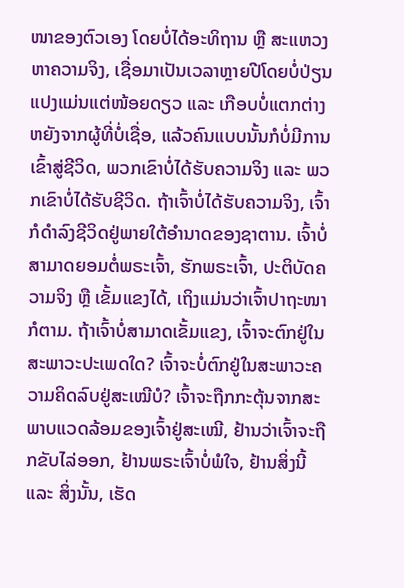ໜາຂອງຕົວເອງ ໂດຍບໍ່ໄດ້ອະທິຖານ ຫຼື ສະແຫວງຫາຄວາມຈິງ, ເຊື່ອມາເປັນເວລາຫຼາຍປີໂດຍບໍ່ປ່ຽນແປງແມ່ນແຕ່ໜ້ອຍດຽວ ແລະ ເກືອບບໍ່ແຕກຕ່າງຫຍັງຈາກຜູ້ທີ່ບໍ່ເຊື່ອ, ແລ້ວຄົນແບບນັ້ນກໍບໍ່ມີການເຂົ້າສູ່ຊີວິດ, ພວກເຂົາບໍ່ໄດ້ຮັບຄວາມຈິງ ແລະ ພວກເຂົາບໍ່ໄດ້ຮັບຊີວິດ. ຖ້າເຈົ້າບໍ່ໄດ້ຮັບຄວາມຈິງ, ເຈົ້າກໍດຳລົງຊີວິດຢູ່ພາຍໃຕ້ອຳນາດຂອງຊາຕານ. ເຈົ້າບໍ່ສາມາດຍອມຕໍ່ພຣະເຈົ້າ, ຮັກພຣະເຈົ້າ, ປະຕິບັດຄວາມຈິງ ຫຼື ເຂັ້ມແຂງໄດ້, ເຖິງແມ່ນວ່າເຈົ້າປາຖະໜາກໍຕາມ. ຖ້າເຈົ້າບໍ່ສາມາດເຂັ້ມແຂງ, ເຈົ້າຈະຕົກຢູ່ໃນສະພາວະປະເພດໃດ? ເຈົ້າຈະບໍ່ຕົກຢູ່ໃນສະພາວະຄວາມຄິດລົບຢູ່ສະເໝີບໍ? ເຈົ້າຈະຖືກກະຕຸ້ນຈາກສະພາບແວດລ້ອມຂອງເຈົ້າຢູ່ສະເໝີ, ຢ້ານວ່າເຈົ້າຈະຖືກຂັບໄລ່ອອກ, ຢ້ານພຣະເຈົ້າບໍ່ພໍໃຈ, ຢ້ານສິ່ງນີ້ ແລະ ສິ່ງນັ້ນ, ເຮັດ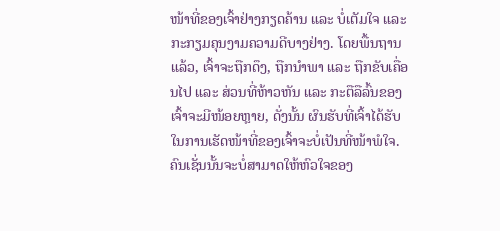ໜ້າທີ່ຂອງເຈົ້າຢ່າງກຽດຄ້ານ ແລະ ບໍ່ເຕັມໃຈ ແລະກະກຽມຄຸນງາມຄວາມດີບາງຢ່າງ. ໂດຍພື້ນຖານແລ້ວ, ເຈົ້າຈະຖືກດຶງ, ຖືກນຳພາ ແລະ ຖືກຂັບເຄື່ອນໄປ ແລະ ສ່ວນທີ່ຫ້າວຫັນ ແລະ ກະຕືລືລົ້ນຂອງເຈົ້າຈະມີໜ້ອຍຫຼາຍ, ດັ່ງນັ້ນ ຜົນຮັບທີ່ເຈົ້າໄດ້ຮັບໃນການເຮັດໜ້າທີ່ຂອງເຈົ້າຈະບໍ່ເປັນທີ່ໜ້າພໍໃຈ. ຄົນເຊັ່ນນັ້ນຈະບໍ່ສາມາດໃຫ້ຫົວໃຈຂອງ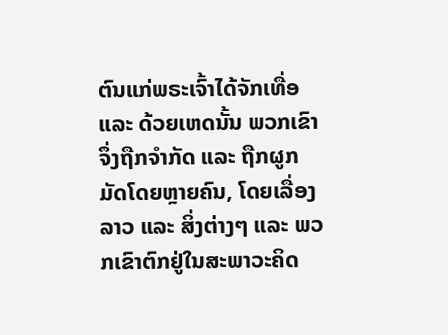ຕົນແກ່ພຣະເຈົ້າໄດ້ຈັກເທື່ອ ແລະ ດ້ວຍເຫດນັ້ນ ພວກເຂົາຈຶ່ງຖືກຈຳກັດ ແລະ ຖືກຜູກມັດໂດຍຫຼາຍຄົນ, ໂດຍເລື່ອງລາວ ແລະ ສິ່ງຕ່າງໆ ແລະ ພວກເຂົາຕົກຢູ່ໃນສະພາວະຄິດ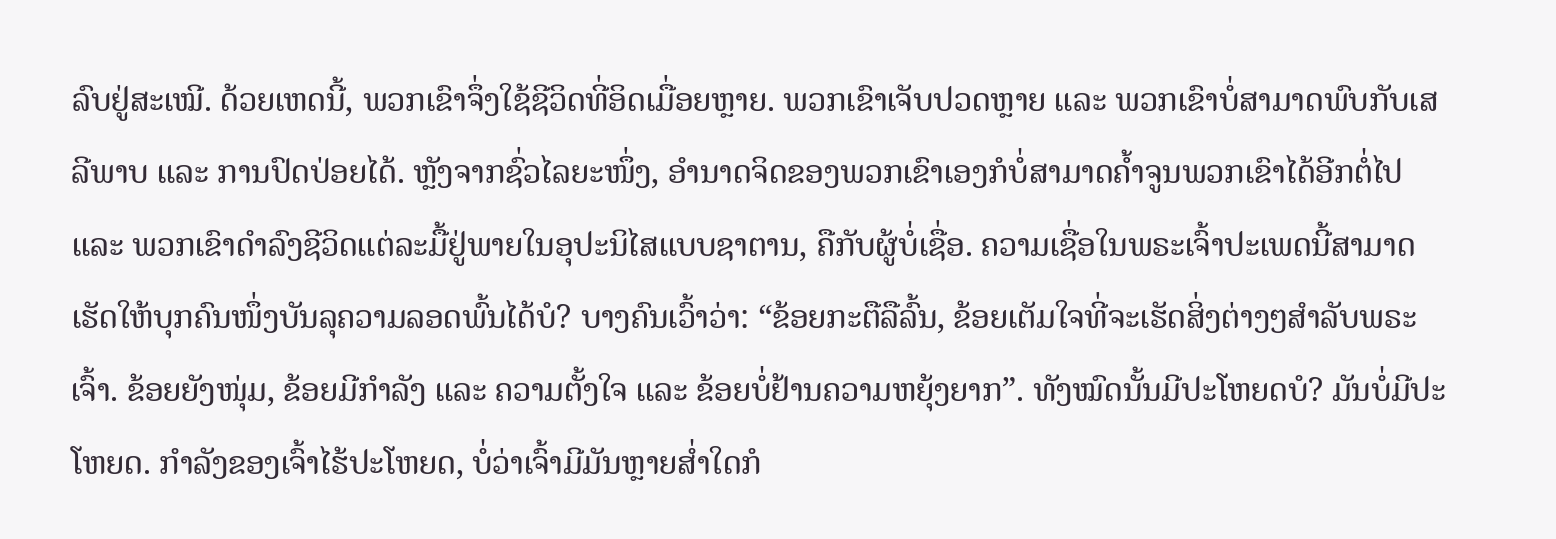ລົບຢູ່ສະເໝີ. ດ້ວຍເຫດນີ້, ພວກເຂົາຈຶ່ງໃຊ້ຊີວິດທີ່ອິດເມື່ອຍຫຼາຍ. ພວກເຂົາເຈັບປວດຫຼາຍ ແລະ ພວກເຂົາບໍ່ສາມາດພົບກັບເສລີພາບ ແລະ ການປົດປ່ອຍໄດ້. ຫຼັງຈາກຊົ່ວໄລຍະໜຶ່ງ, ອຳນາດຈິດຂອງພວກເຂົາເອງກໍບໍ່ສາມາດຄ້ຳຈູນພວກເຂົາໄດ້ອີກຕໍ່ໄປ ແລະ ພວກເຂົາດຳລົງຊີວິດແຕ່ລະມື້ຢູ່ພາຍໃນອຸປະນິໄສແບບຊາຕານ, ຄືກັບຜູ້ບໍ່ເຊື່ອ. ຄວາມເຊື່ອໃນພຣະເຈົ້າປະເພດນີ້ສາມາດເຮັດໃຫ້ບຸກຄົນໜຶ່ງບັນລຸຄວາມລອດພົ້ນໄດ້ບໍ? ບາງຄົນເວົ້າວ່າ: “ຂ້ອຍກະຕືລືລົ້ນ, ຂ້ອຍເຕັມໃຈທີ່ຈະເຮັດສິ່ງຕ່າງໆສຳລັບພຣະເຈົ້າ. ຂ້ອຍຍັງໜຸ່ມ, ຂ້ອຍມີກຳລັງ ແລະ ຄວາມຕັ້ງໃຈ ແລະ ຂ້ອຍບໍ່ຢ້ານຄວາມຫຍຸ້ງຍາກ”. ທັງໝົດນັ້ນມີປະໂຫຍດບໍ? ມັນບໍ່ມີປະໂຫຍດ. ກຳລັງຂອງເຈົ້າໄຮ້ປະໂຫຍດ, ບໍ່ວ່າເຈົ້າມີມັນຫຼາຍສ່ຳໃດກໍ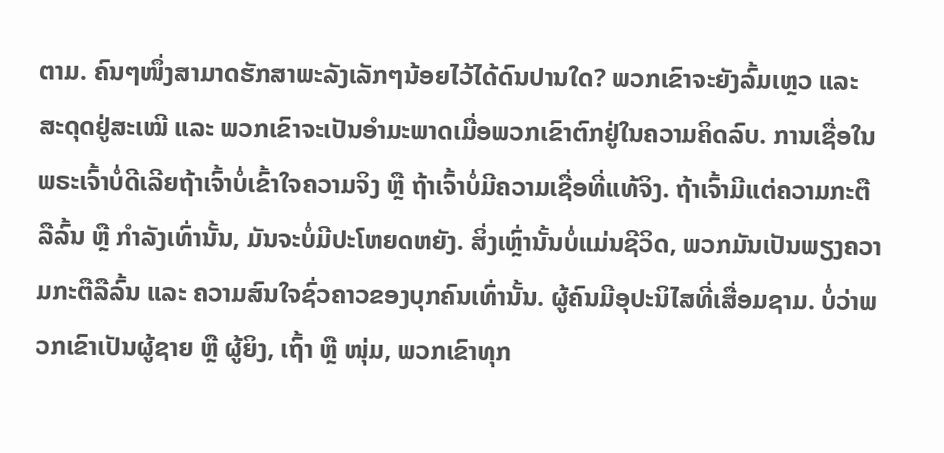ຕາມ. ຄົນໆໜຶ່ງສາມາດຮັກສາພະລັງເລັກໆນ້ອຍໄວ້ໄດ້ດົນປານໃດ? ພວກເຂົາຈະຍັງລົ້ມເຫຼວ ແລະ ສະດຸດຢູ່ສະເໝີ ແລະ ພວກເຂົາຈະເປັນອຳມະພາດເມື່ອພວກເຂົາຕົກຢູ່ໃນຄວາມຄິດລົບ. ການເຊື່ອໃນພຣະເຈົ້າບໍ່ດີເລີຍຖ້າເຈົ້າບໍ່ເຂົ້າໃຈຄວາມຈິງ ຫຼື ຖ້າເຈົ້າບໍ່ມີຄວາມເຊື່ອທີ່ແທ້ຈິງ. ຖ້າເຈົ້າມີແຕ່ຄວາມກະຕືລືລົ້ນ ຫຼື ກຳລັງເທົ່ານັ້ນ, ມັນຈະບໍ່ມີປະໂຫຍດຫຍັງ. ສິ່ງເຫຼົ່ານັ້ນບໍ່ແມ່ນຊີວິດ, ພວກມັນເປັນພຽງຄວາມກະຕືລືລົ້ນ ແລະ ຄວາມສົນໃຈຊົ່ວຄາວຂອງບຸກຄົນເທົ່ານັ້ນ. ຜູ້ຄົນມີອຸປະນິໄສທີ່ເສື່ອມຊາມ. ບໍ່ວ່າພວກເຂົາເປັນຜູ້ຊາຍ ຫຼື ຜູ້ຍິງ, ເຖົ້າ ຫຼື ໜຸ່ມ, ພວກເຂົາທຸກ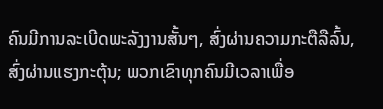ຄົນມີການລະເບີດພະລັງງານສັ້ນໆ, ສົ່ງຜ່ານຄວາມກະຕືລືລົ້ນ, ສົ່ງຜ່ານແຮງກະຕຸ້ນ; ພວກເຂົາທຸກຄົນມີເວລາເພື່ອ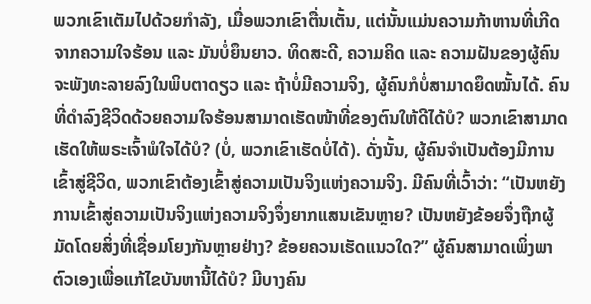ພວກເຂົາເຕັມໄປດ້ວຍກຳລັງ, ເມື່ອພວກເຂົາຕື່ນເຕັ້ນ, ແຕ່ນັ້ນແມ່ນຄວາມກ້າຫານທີ່ເກີດຈາກຄວາມໃຈຮ້ອນ ແລະ ມັນບໍ່ຍຶນຍາວ. ທິດສະດີ, ຄວາມຄິດ ແລະ ຄວາມຝັນຂອງຜູ້ຄົນຈະພັງທະລາຍລົງໃນພິບຕາດຽວ ແລະ ຖ້າບໍ່ມີຄວາມຈິງ, ຜູ້ຄົນກໍບໍ່ສາມາດຍຶດໝັ້ນໄດ້. ຄົນທີ່ດຳລົງຊີວິດດ້ວຍຄວາມໃຈຮ້ອນສາມາດເຮັດໜ້າທີ່ຂອງຕົນໃຫ້ດີໄດ້ບໍ? ພວກເຂົາສາມາດເຮັດໃຫ້ພຣະເຈົ້າພໍໃຈໄດ້ບໍ? (ບໍ່, ພວກເຂົາເຮັດບໍ່ໄດ້). ດັ່ງນັ້ນ, ຜູ້ຄົນຈຳເປັນຕ້ອງມີການເຂົ້າສູ່ຊີວິດ, ພວກເຂົາຕ້ອງເຂົ້າສູ່ຄວາມເປັນຈິງແຫ່ງຄວາມຈິງ. ມີຄົນທີ່ເວົ້າວ່າ: “ເປັນຫຍັງການເຂົ້າສູ່ຄວາມເປັນຈິງແຫ່ງຄວາມຈິງຈຶ່ງຍາກແສນເຂັນຫຼາຍ? ເປັນຫຍັງຂ້ອຍຈຶ່ງຖືກຜູ້ມັດໂດຍສິ່ງທີ່ເຊື່ອມໂຍງກັນຫຼາຍຢ່າງ? ຂ້ອຍຄວນເຮັດແນວໃດ?” ຜູ້ຄົນສາມາດເພິ່ງພາຕົວເອງເພື່ອແກ້ໄຂບັນຫານີ້ໄດ້ບໍ? ມີບາງຄົນ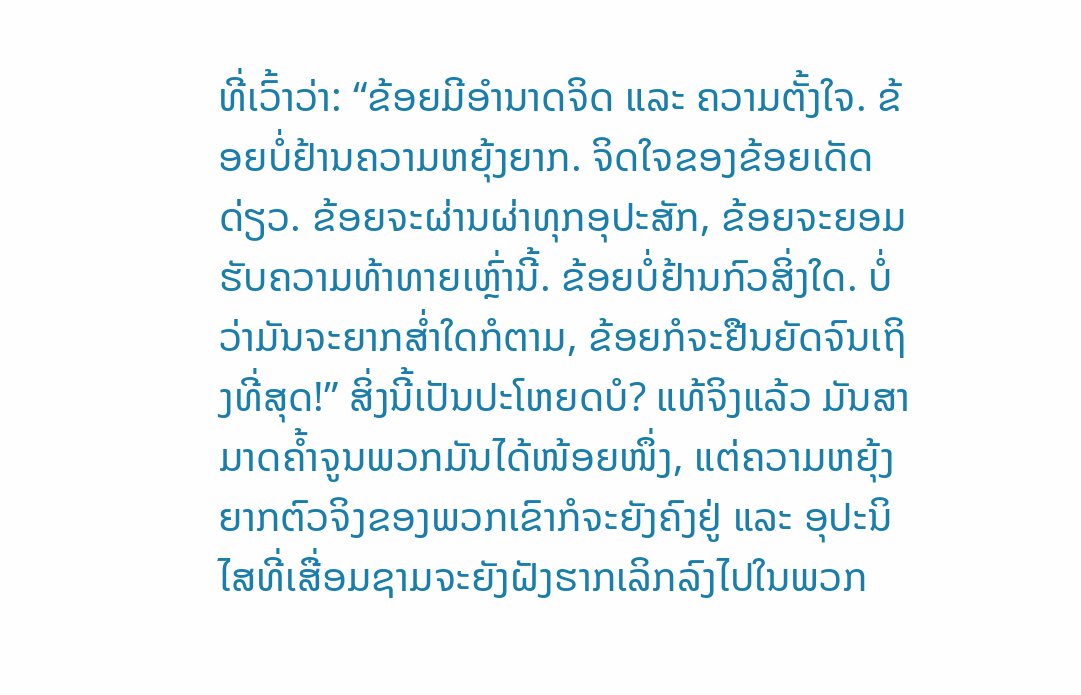ທີ່ເວົ້າວ່າ: “ຂ້ອຍມີອຳນາດຈິດ ແລະ ຄວາມຕັ້ງໃຈ. ຂ້ອຍບໍ່ຢ້ານຄວາມຫຍຸ້ງຍາກ. ຈິດໃຈຂອງຂ້ອຍເດັດດ່ຽວ. ຂ້ອຍຈະຜ່ານຜ່າທຸກອຸປະສັກ, ຂ້ອຍຈະຍອມຮັບຄວາມທ້າທາຍເຫຼົ່ານີ້. ຂ້ອຍບໍ່ຢ້ານກົວສິ່ງໃດ. ບໍ່ວ່າມັນຈະຍາກສ່ຳໃດກໍຕາມ, ຂ້ອຍກໍຈະຢືນຍັດຈົນເຖິງທີ່ສຸດ!” ສິ່ງນີ້ເປັນປະໂຫຍດບໍ? ແທ້ຈິງແລ້ວ ມັນສາມາດຄ້ຳຈູນພວກມັນໄດ້ໜ້ອຍໜຶ່ງ, ແຕ່ຄວາມຫຍຸ້ງຍາກຕົວຈິງຂອງພວກເຂົາກໍຈະຍັງຄົງຢູ່ ແລະ ອຸປະນິໄສທີ່ເສື່ອມຊາມຈະຍັງຝັງຮາກເລິກລົງໄປໃນພວກ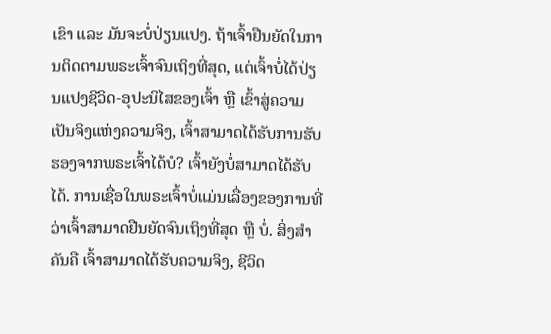ເຂົາ ແລະ ມັນຈະບໍ່ປ່ຽນແປງ. ຖ້າເຈົ້າຢືນຍັດໃນການຕິດຕາມພຣະເຈົ້າຈົນເຖິງທີ່ສຸດ, ແຕ່ເຈົ້າບໍ່ໄດ້ປ່ຽນແປງຊີວິດ-ອຸປະນິໄສຂອງເຈົ້າ ຫຼື ເຂົ້າສູ່ຄວາມເປັນຈິງແຫ່ງຄວາມຈິງ, ເຈົ້າສາມາດໄດ້ຮັບການຮັບຮອງຈາກພຣະເຈົ້າໄດ້ບໍ? ເຈົ້າຍັງບໍ່ສາມາດໄດ້ຮັບໄດ້. ການເຊື່ອໃນພຣະເຈົ້າບໍ່ແມ່ນເລື່ອງຂອງການທີ່ວ່າເຈົ້າສາມາດຢືນຍັດຈົນເຖິງທີ່ສຸດ ຫຼື ບໍ່. ສິ່ງສຳຄັນຄື ເຈົ້າສາມາດໄດ້ຮັບຄວາມຈິງ, ຊີວິດ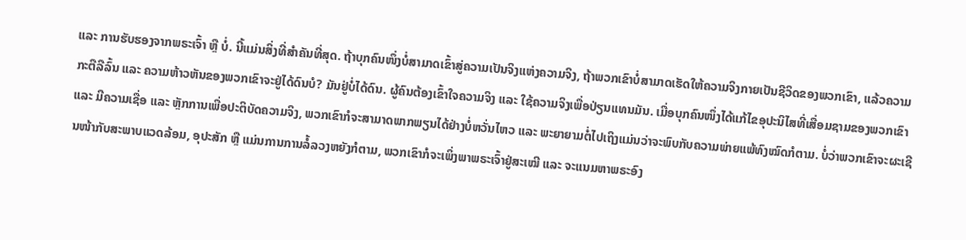ແລະ ການຮັບຮອງຈາກພຣະເຈົ້າ ຫຼື ບໍ່. ນີ້ແມ່ນສິ່ງທີ່ສຳຄັນທີ່ສຸດ. ຖ້າບຸກຄົນໜຶ່ງບໍ່ສາມາດເຂົ້າສູ່ຄວາມເປັນຈິງແຫ່ງຄວາມຈິງ, ຖ້າພວກເຂົາບໍ່ສາມາດເຮັດໃຫ້ຄວາມຈິງກາຍເປັນຊີວິດຂອງພວກເຂົາ, ແລ້ວຄວາມກະຕືລືລົ້ນ ແລະ ຄວາມຫ້າວຫັນຂອງພວກເຂົາຈະຢູ່ໄດ້ດົນບໍ? ມັນຢູ່ບໍ່ໄດ້ດົນ. ຜູ້ຄົນຕ້ອງເຂົ້າໃຈຄວາມຈິງ ແລະ ໃຊ້ຄວາມຈິງເພື່ອປ່ຽນແທນມັນ. ເມື່ອບຸກຄົນໜຶ່ງໄດ້ແກ້ໄຂອຸປະນິໄສທີ່ເສື່ອມຊາມຂອງພວກເຂົາ ແລະ ມີຄວາມເຊື່ອ ແລະ ຫຼັກການເພື່ອປະຕິບັດຄວາມຈິງ, ພວກເຂົາກໍຈະສາມາດພາກພຽນໄດ້ຢ່າງບໍ່ຫວັ່ນໄຫວ ແລະ ພະຍາຍາມຕໍ່ໄປເຖິງແມ່ນວ່າຈະພົບກັບຄວາມພ່າຍແພ້ທົງໝົດກໍຕາມ. ບໍ່ວ່າພວກເຂົາຈະຜະເຊີນໜ້າກັບສະພາບແວດລ້ອມ, ອຸປະສັກ ຫຼື ແມ່ນການການລໍ້ລວງຫຍັງກໍຕາມ, ພວກເຂົາກໍຈະເພິ່ງພາພຣະເຈົ້າຢູ່ສະເໝີ ແລະ ຈະແນມຫາພຣະອົງ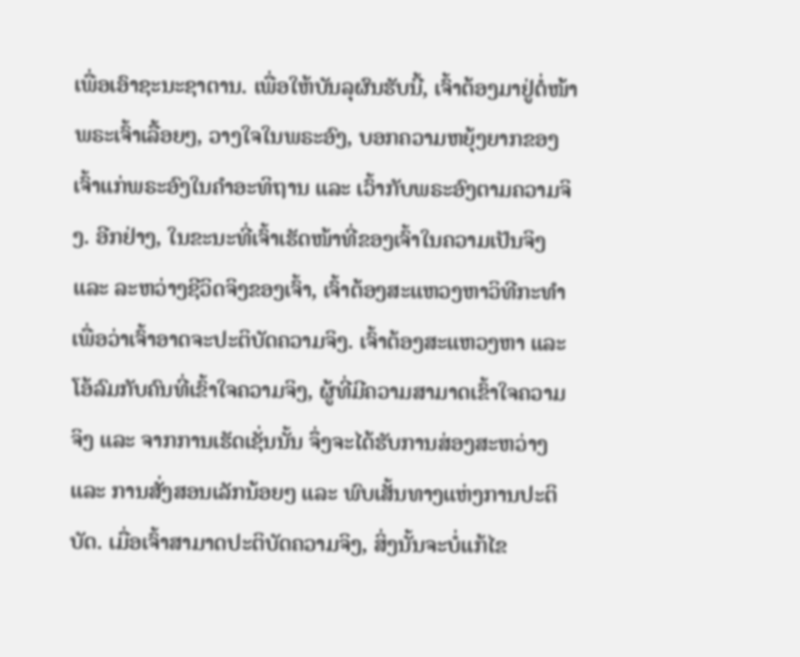ເພື່ອເອົາຊະນະຊາຕານ. ເພື່ອໃຫ້ບັນລຸຜົນຮັບນີ້, ເຈົ້າຕ້ອງມາຢູ່ຕໍ່ໜ້າພຣະເຈົ້າເລື້ອຍໆ, ວາງໃຈໃນພຣະອົງ, ບອກຄວາມຫຍຸ້ງຍາກຂອງເຈົ້າແກ່ພຣະອົງໃນຄຳອະທິຖານ ແລະ ເວົ້າກັບພຣະອົງຕາມຄວາມຈິງ. ອີກຢ່າງ, ໃນຂະນະທີ່ເຈົ້າເຮັດໜ້າທີ່ຂອງເຈົ້າໃນຄວາມເປັນຈິງ ແລະ ລະຫວ່າງຊີວິດຈິງຂອງເຈົ້າ, ເຈົ້າຕ້ອງສະແຫວງຫາວິທີກະທຳ ເພື່ອວ່າເຈົ້າອາດຈະປະຕິບັດຄວາມຈິງ. ເຈົ້າຕ້ອງສະແຫວງຫາ ແລະ ໂອ້ລົມກັບຄົນທີ່ເຂົ້າໃຈຄວາມຈິງ, ຜູ້ທີ່ມີຄວາມສາມາດເຂົ້າໃຈຄວາມຈິງ ແລະ ຈາກການເຮັດເຊັ່ນນັ້ນ ຈຶ່ງຈະໄດ້ຮັບການສ່ອງສະຫວ່າງ ແລະ ການສັ່ງສອນເລັກນ້ອຍໆ ແລະ ພົບເສັ້ນທາງແຫ່ງການປະຕິບັດ. ເມື່ອເຈົ້າສາມາດປະຕິບັດຄວາມຈິງ, ສິ່ງນັ້ນຈະບໍ່ແກ້ໄຂ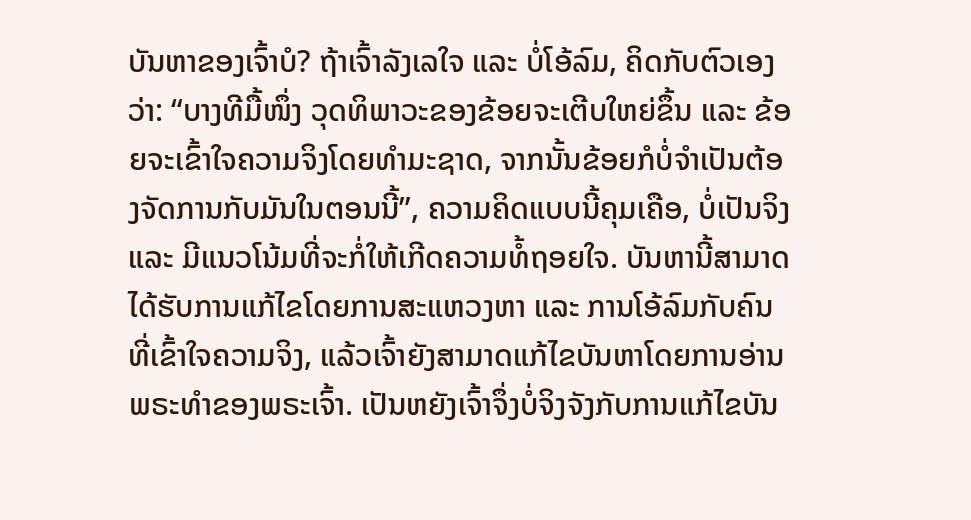ບັນຫາຂອງເຈົ້າບໍ? ຖ້າເຈົ້າລັງເລໃຈ ແລະ ບໍ່ໂອ້ລົມ, ຄິດກັບຕົວເອງວ່າ: “ບາງທີມື້ໜຶ່ງ ວຸດທິພາວະຂອງຂ້ອຍຈະເຕີບໃຫຍ່ຂຶ້ນ ແລະ ຂ້ອຍຈະເຂົ້າໃຈຄວາມຈິງໂດຍທຳມະຊາດ, ຈາກນັ້ນຂ້ອຍກໍບໍ່ຈຳເປັນຕ້ອງຈັດການກັບມັນໃນຕອນນີ້”, ຄວາມຄິດແບບນີ້ຄຸມເຄືອ, ບໍ່ເປັນຈິງ ແລະ ມີແນວໂນ້ມທີ່ຈະກໍ່ໃຫ້ເກີດຄວາມທໍ້ຖອຍໃຈ. ບັນຫານີ້ສາມາດໄດ້ຮັບການແກ້ໄຂໂດຍການສະແຫວງຫາ ແລະ ການໂອ້ລົມກັບຄົນທີ່ເຂົ້າໃຈຄວາມຈິງ, ແລ້ວເຈົ້າຍັງສາມາດແກ້ໄຂບັນຫາໂດຍການອ່ານພຣະທຳຂອງພຣະເຈົ້າ. ເປັນຫຍັງເຈົ້າຈຶ່ງບໍ່ຈິງຈັງກັບການແກ້ໄຂບັນ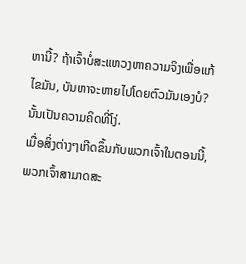ຫານີ້? ຖ້າເຈົ້າບໍ່ສະແຫວງຫາຄວາມຈິງເພື່ອແກ້ໄຂມັນ, ບັນຫາຈະຫາຍໄປໂດຍຕົວມັນເອງບໍ? ນັ້ນເປັນຄວາມຄິດທີ່ໂງ່.
ເມື່ອສິ່ງຕ່າງໆເກີດຂຶ້ນກັບພວກເຈົ້າໃນຕອນນີ້, ພວກເຈົ້າສາມາດສະ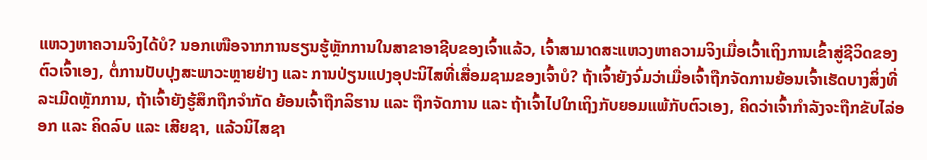ແຫວງຫາຄວາມຈິງໄດ້ບໍ? ນອກເໜືອຈາກການຮຽນຮູ້ຫຼັກການໃນສາຂາອາຊີບຂອງເຈົ້າແລ້ວ, ເຈົ້າສາມາດສະແຫວງຫາຄວາມຈິງເມື່ອເວົ້າເຖິງການເຂົ້າສູ່ຊີວິດຂອງຕົວເຈົ້າເອງ, ຕໍ່ການປັບປຸງສະພາວະຫຼາຍຢ່າງ ແລະ ການປ່ຽນແປງອຸປະນິໄສທີ່ເສື່ອມຊາມຂອງເຈົ້າບໍ? ຖ້າເຈົ້າຍັງຈົ່ມວ່າເມື່ອເຈົ້າຖືກຈັດການຍ້ອນເຈົ້າເຮັດບາງສິ່ງທີ່ລະເມີດຫຼັກການ, ຖ້າເຈົ້າຍັງຮູ້ສຶກຖືກຈຳກັດ ຍ້ອນເຈົ້າຖືກລິຮານ ແລະ ຖືກຈັດການ ແລະ ຖ້າເຈົ້າໄປໃກເຖິງກັບຍອມແພ້ກັບຕົວເອງ, ຄິດວ່າເຈົ້າກຳລັງຈະຖືກຂັບໄລ່ອອກ ແລະ ຄິດລົບ ແລະ ເສີຍຊາ, ແລ້ວນິໄສຊາ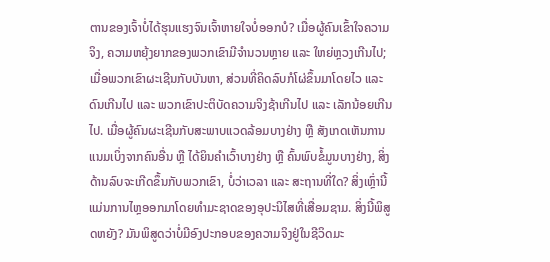ຕານຂອງເຈົ້າບໍ່ໄດ້ຮຸນແຮງຈົນເຈົ້າຫາຍໃຈບໍ່ອອກບໍ? ເມື່ອຜູ້ຄົນເຂົ້າໃຈຄວາມຈິງ, ຄວາມຫຍຸ້ງຍາກຂອງພວກເຂົາມີຈຳນວນຫຼາຍ ແລະ ໃຫຍ່ຫຼວງເກີນໄປ; ເມື່ອພວກເຂົາຜະເຊີນກັບບັນຫາ, ສ່ວນທີ່ຄິດລົບກໍໂຜ່ຂຶ້ນມາໂດຍໄວ ແລະ ດົນເກີນໄປ ແລະ ພວກເຂົາປະຕິບັດຄວາມຈິງຊ້າເກີນໄປ ແລະ ເລັກນ້ອຍເກີນໄປ. ເມື່ອຜູ້ຄົນຜະເຊີນກັບສະພາບແວດລ້ອມບາງຢ່າງ ຫຼື ສັງເກດເຫັນການແນມເບິ່ງຈາກຄົນອື່ນ ຫຼື ໄດ້ຍິນຄຳເວົ້າບາງຢ່າງ ຫຼື ຄົ້ນພົບຂໍ້ມູນບາງຢ່າງ, ສິ່ງດ້ານລົບຈະເກີດຂຶ້ນກັບພວກເຂົາ, ບໍ່ວ່າເວລາ ແລະ ສະຖານທີ່ໃດ? ສິ່ງເຫຼົ່ານີ້ແມ່ນການໄຫຼອອກມາໂດຍທຳມະຊາດຂອງອຸປະນິໄສທີ່ເສື່ອມຊາມ. ສິ່ງນີ້ພິສູດຫຍັງ? ມັນພິສູດວ່າບໍ່ມີອົງປະກອບຂອງຄວາມຈິງຢູ່ໃນຊີວິດມະ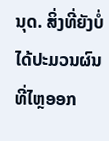ນຸດ. ສິ່ງທີ່ຍັງບໍ່ໄດ້ປະມວນຜົນທີ່ໄຫຼອອກ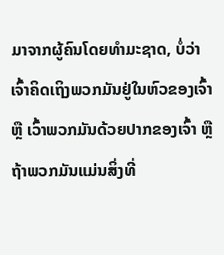ມາຈາກຜູ້ຄົນໂດຍທຳມະຊາດ, ບໍ່ວ່າເຈົ້າຄິດເຖິງພວກມັນຢູ່ໃນຫົວຂອງເຈົ້າ ຫຼື ເວົ້າພວກມັນດ້ວຍປາກຂອງເຈົ້າ ຫຼື ຖ້າພວກມັນແມ່ນສິ່ງທີ່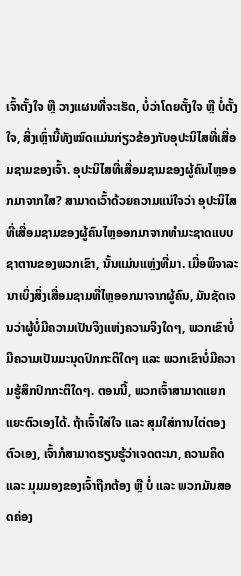ເຈົ້າຕັ້ງໃຈ ຫຼື ວາງແຜນທີ່ຈະເຮັດ, ບໍ່ວ່າໂດຍຕັ້ງໃຈ ຫຼື ບໍ່ຕັ້ງໃຈ, ສິ່ງເຫຼົ່ານີ້ທັງໝົດແມ່ນກ່ຽວຂ້ອງກັບອຸປະນິໄສທີ່ເສື່ອມຊາມຂອງເຈົ້າ. ອຸປະນິໄສທີ່ເສື່ອມຊາມຂອງຜູ້ຄົນໄຫຼອອກມາຈາກໃສ? ສາມາດເວົ້າດ້ວຍຄວາມແນ່ໃຈວ່າ ອຸປະນິໄສທີ່ເສື່ອມຊາມຂອງຜູ້ຄົນໄຫຼອອກມາຈາກທຳມະຊາດແບບຊາຕານຂອງພວກເຂົາ, ນັ້ນແມ່ນແຫຼ່ງທີ່ມາ. ເມື່ອພິຈາລະນາເບິ່ງສິ່ງເສື່ອມຊາມທີ່ໄຫຼອອກມາຈາກຜູ້ຄົນ, ມັນຊັດເຈນວ່າຜູ້ບໍ່ມີຄວາມເປັນຈິງແຫ່ງຄວາມຈິງໃດໆ, ພວກເຂົາບໍ່ມີຄວາມເປັນມະນຸດປົກກະຕິໃດໆ ແລະ ພວກເຂົາບໍ່ມີຄວາມຮູ້ສຶກປົກກະຕິໃດໆ. ຕອນນີ້, ພວກເຈົ້າສາມາດແຍກແຍະຕົວເອງໄດ້. ຖ້າເຈົ້າໃສ່ໃຈ ແລະ ສຸມໃສ່ການໄຕ່ຕອງຕົວເອງ, ເຈົ້າກໍສາມາດຮຽນຮູ້ວ່າເຈດຕະນາ, ຄວາມຄິດ ແລະ ມຸມມອງຂອງເຈົ້າຖືກຕ້ອງ ຫຼື ບໍ່ ແລະ ພວກມັນສອດຄ່ອງ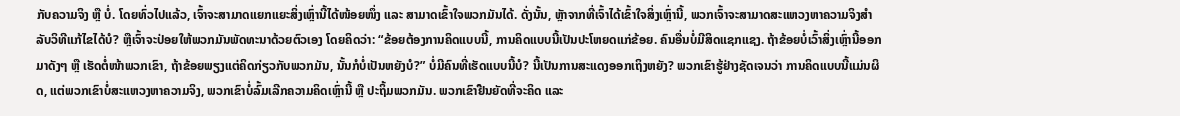ກັບຄວາມຈິງ ຫຼື ບໍ່. ໂດຍທົ່ວໄປແລ້ວ, ເຈົ້າຈະສາມາດແຍກແຍະສິ່ງເຫຼົ່ານີ້ໄດ້ໜ້ອຍໜຶ່ງ ແລະ ສາມາດເຂົ້າໃຈພວກມັນໄດ້. ດັ່ງນັ້ນ, ຫຼັາຈາກທີ່ເຈົ້າໄດ້ເຂົ້າໃຈສິ່ງເຫຼົ່ານີ້, ພວກເຈົ້າຈະສາມາດສະແຫວງຫາຄວາມຈິງສຳລັບວິທີແກ້ໄຂໄດ້ບໍ? ຫຼືເຈົ້າຈະປ່ອຍໃຫ້ພວກມັນພັດທະນາດ້ວຍຕົວເອງ ໂດຍຄິດວ່າ: “ຂ້ອຍຕ້ອງການຄິດແບບນີ້, ການຄິດແບບນີ້ເປັນປະໂຫຍດແກ່ຂ້ອຍ. ຄົນອື່ນບໍ່ມີສິດແຊກແຊງ. ຖ້າຂ້ອຍບໍ່ເວົ້າສິ່ງເຫຼົ່ານີ້ອອກມາດັງໆ ຫຼື ເຮັດຕໍ່ໜ້າພວກເຂົາ, ຖ້າຂ້ອຍພຽງແຕ່ຄິດກ່ຽວກັບພວກມັນ, ນັ້ນກໍບໍ່ເປັນຫຍັງບໍ?” ບໍ່ມີຄົນທີ່ເຮັດແບບນີ້ບໍ? ນີ້ເປັນການສະແດງອອກເຖິງຫຍັງ? ພວກເຂົາຮູ້ຢ່າງຊັດເຈນວ່າ ການຄິດແບບນີ້ແມ່ນຜິດ, ແຕ່ພວກເຂົາບໍ່ສະແຫວງຫາຄວາມຈິງ, ພວກເຂົາບໍ່ລົ້ມເລີກຄວາມຄິດເຫຼົ່ານີ້ ຫຼື ປະຖິ້ມພວກມັນ. ພວກເຂົາຢືນຍັດທີ່ຈະຄິດ ແລະ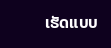ເຮັດແບບ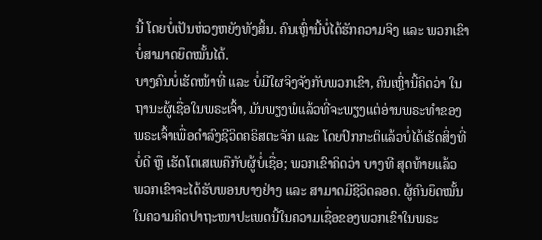ນີ້ ໂດຍບໍ່ເປັນຫ່ວງຫຍັງທັງສິ້ນ. ຄົນເຫຼົ່ານີ້ບໍ່ໄດ້ຮັກຄວາມຈິງ ແລະ ພວກເຂົາບໍ່ສາມາດຍຶດໝັ້ນໄດ້.
ບາງຄົນບໍ່ເຮັດໜ້າທີ່ ແລະ ບໍ່ມີໃຜຈິງຈັງກັບພວກເຂົາ, ຄົນເຫຼົ່ານີ້ຄິດວ່າ ໃນຖານະຜູ້ເຊື່ອໃນພຣະເຈົ້າ, ມັນພຽງພໍແລ້ວທີ່ຈະພຽງແຕ່ອ່ານພຣະທຳຂອງພຣະເຈົ້າເພື່ອດຳລົງຊີວິດຄຣິສຕະຈັກ ແລະ ໂດຍປົກກະຕິແລ້ວບໍ່ໄດ້ເຮັດສິ່ງທີ່ບໍ່ດີ ຫຼື ເຮັດໂຕເສເພຄືກັບຜູ້ບໍ່ເຊື່ອ; ພວກເຂົາຄິດວ່າ ບາງທີ ສຸດທ້າຍແລ້ວ ພວກເຂົາຈະໄດ້ຮັບພອນບາງຢ່າງ ແລະ ສາມາດມີຊີວິດລອດ. ຜູ້ຄົນຍຶດໝັ້ນໃນຄວາມຄິດປາຖະໜາປະເພດນີ້ໃນຄວາມເຊື່ອຂອງພວກເຂົາໃນພຣະ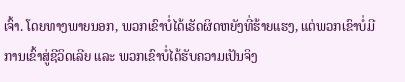ເຈົ້າ. ໂດຍທາງພາຍນອກ, ພວກເຂົາບໍ່ໄດ້ເຮັດຜິດຫຍັງທີ່ຮ້າຍແຮງ, ແຕ່ພວກເຂົາບໍ່ມີການເຂົ້າສູ່ຊີວິດເລີຍ ແລະ ພວກເຂົາບໍ່ໄດ້ຮັບຄວາມເປັນຈິງ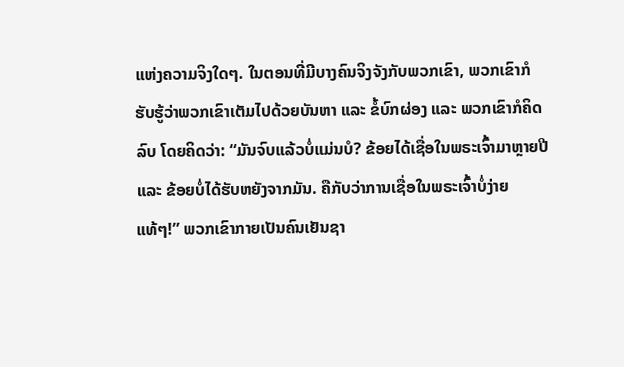ແຫ່ງຄວາມຈິງໃດໆ. ໃນຕອນທີ່ມີບາງຄົນຈິງຈັງກັບພວກເຂົາ, ພວກເຂົາກໍຮັບຮູ້ວ່າພວກເຂົາເຕັມໄປດ້ວຍບັນຫາ ແລະ ຂໍ້ບົກຜ່ອງ ແລະ ພວກເຂົາກໍຄິດລົບ ໂດຍຄິດວ່າ: “ມັນຈົບແລ້ວບໍ່ແມ່ນບໍ? ຂ້ອຍໄດ້ເຊື່ອໃນພຣະເຈົ້າມາຫຼາຍປີ ແລະ ຂ້ອຍບໍ່ໄດ້ຮັບຫຍັງຈາກມັນ. ຄືກັບວ່າການເຊື່ອໃນພຣະເຈົ້າບໍ່ງ່າຍແທ້ໆ!” ພວກເຂົາກາຍເປັນຄົນເຢັນຊາ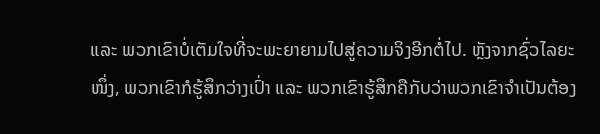ແລະ ພວກເຂົາບໍ່ເຕັມໃຈທີ່ຈະພະຍາຍາມໄປສູ່ຄວາມຈິງອີກຕໍ່ໄປ. ຫຼັງຈາກຊົ່ວໄລຍະໜຶ່ງ, ພວກເຂົາກໍຮູ້ສຶກວ່າງເປົ່າ ແລະ ພວກເຂົາຮູ້ສຶກຄືກັບວ່າພວກເຂົາຈຳເປັນຕ້ອງ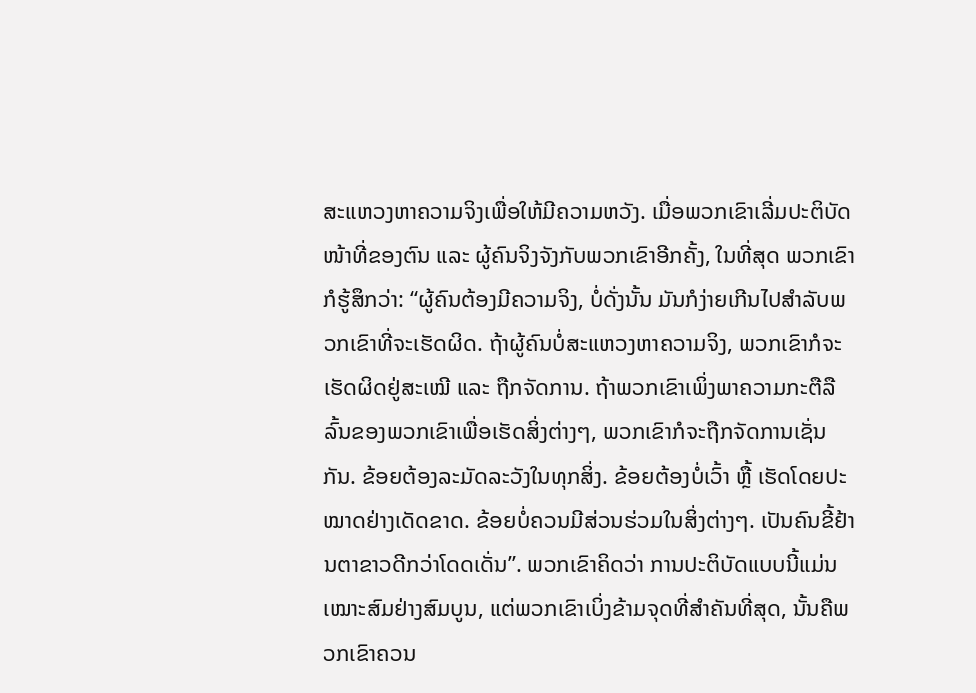ສະແຫວງຫາຄວາມຈິງເພື່ອໃຫ້ມີຄວາມຫວັງ. ເມື່ອພວກເຂົາເລີ່ມປະຕິບັດໜ້າທີ່ຂອງຕົນ ແລະ ຜູ້ຄົນຈິງຈັງກັບພວກເຂົາອີກຄັ້ງ, ໃນທີ່ສຸດ ພວກເຂົາກໍຮູ້ສຶກວ່າ: “ຜູ້ຄົນຕ້ອງມີຄວາມຈິງ, ບໍ່ດັ່ງນັ້ນ ມັນກໍງ່າຍເກີນໄປສຳລັບພວກເຂົາທີ່ຈະເຮັດຜິດ. ຖ້າຜູ້ຄົນບໍ່ສະແຫວງຫາຄວາມຈິງ, ພວກເຂົາກໍຈະເຮັດຜິດຢູ່ສະເໝີ ແລະ ຖືກຈັດການ. ຖ້າພວກເຂົາເພິ່ງພາຄວາມກະຕືລືລົ້ນຂອງພວກເຂົາເພື່ອເຮັດສິ່ງຕ່າງໆ, ພວກເຂົາກໍຈະຖືກຈັດການເຊັ່ນກັນ. ຂ້ອຍຕ້ອງລະມັດລະວັງໃນທຸກສິ່ງ. ຂ້ອຍຕ້ອງບໍ່ເວົ້າ ຫຼື້ ເຮັດໂດຍປະໝາດຢ່າງເດັດຂາດ. ຂ້ອຍບໍ່ຄວນມີສ່ວນຮ່ວມໃນສິ່ງຕ່າງໆ. ເປັນຄົນຂີ້ຢ້ານຕາຂາວດີກວ່າໂດດເດັ່ນ”. ພວກເຂົາຄິດວ່າ ການປະຕິບັດແບບນີ້ແມ່ນເໝາະສົມຢ່າງສົມບູນ, ແຕ່ພວກເຂົາເບິ່ງຂ້າມຈຸດທີ່ສຳຄັນທີ່ສຸດ, ນັ້ນຄືພວກເຂົາຄວນ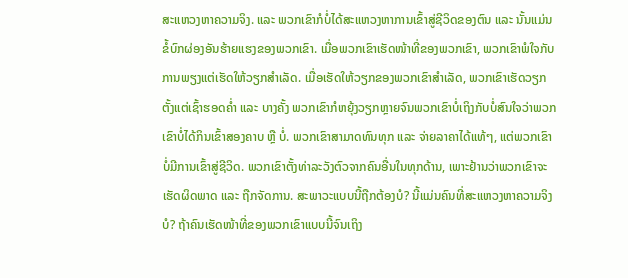ສະແຫວງຫາຄວາມຈິງ. ແລະ ພວກເຂົາກໍບໍ່ໄດ້ສະແຫວງຫາການເຂົ້າສູ່ຊີວິດຂອງຕົນ ແລະ ນັ້ນແມ່ນຂໍ້ບົກຜ່ອງອັນຮ້າຍແຮງຂອງພວກເຂົາ. ເມື່ອພວກເຂົາເຮັດໜ້າທີ່ຂອງພວກເຂົາ, ພວກເຂົາພໍໃຈກັບການພຽງແຕ່ເຮັດໃຫ້ວຽກສຳເລັດ. ເມື່ອເຮັດໃຫ້ວຽກຂອງພວກເຂົາສຳເລັດ, ພວກເຂົາເຮັດວຽກຕັ້ງແຕ່ເຊົ້າຮອດຄ່ຳ ແລະ ບາງຄັ້ງ ພວກເຂົາກໍຫຍຸ້ງວຽກຫຼາຍຈົນພວກເຂົາບໍ່ເຖິງກັບບໍ່ສົນໃຈວ່າພວກເຂົາບໍ່ໄດ້ກິນເຂົ້າສອງຄາບ ຫຼື ບໍ່. ພວກເຂົາສາມາດທົນທຸກ ແລະ ຈ່າຍລາຄາໄດ້ແທ້ໆ, ແຕ່ພວກເຂົາບໍ່ມີການເຂົ້າສູ່ຊີວິດ. ພວກເຂົາຕັ້ງທ່າລະວັງຕົວຈາກຄົນອື່ນໃນທຸກດ້ານ, ເພາະຢ້ານວ່າພວກເຂົາຈະເຮັດຜິດພາດ ແລະ ຖືກຈັດການ. ສະພາວະແບບນີ້ຖືກຕ້ອງບໍ? ນີ້ແມ່ນຄົນທີ່ສະແຫວງຫາຄວາມຈິງບໍ? ຖ້າຄົນເຮັດໜ້າທີ່ຂອງພວກເຂົາແບບນີ້ຈົນເຖິງ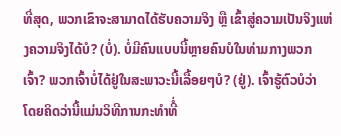ທີ່ສຸດ, ພວກເຂົາຈະສາມາດໄດ້ຮັບຄວາມຈິງ ຫຼື ເຂົ້າສູ່ຄວາມເປັນຈິງແຫ່ງຄວາມຈິງໄດ້ບໍ? (ບໍ່). ບໍ່ມີຄົນແບບນີ້ຫຼາຍຄົນບໍໃນທ່າມກາງພວກເຈົ້າ? ພວກເຈົ້າບໍ່ໄດ້ຢູ່ໃນສະພາວະນີ້ເລື້ອຍໆບໍ? (ຢູ່). ເຈົ້າຮູ້ຕົວບໍວ່າ ໂດຍຄິດວ່ານີ້ແມ່ນວິທີການກະທຳທີ່ໍ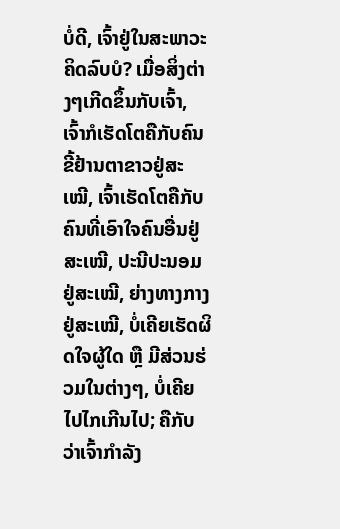ບໍ່ດີ, ເຈົ້າຢູ່ໃນສະພາວະຄິດລົບບໍ? ເມື່ອສິ່ງຕ່າງໆເກີດຂຶ້ນກັບເຈົ້າ, ເຈົ້າກໍເຮັດໂຕຄືກັບຄົນຂີ້ຢ້ານຕາຂາວຢູ່ສະເໝີ, ເຈົ້າເຮັດໂຕຄືກັບຄົນທີ່ເອົາໃຈຄົນອື່ນຢູ່ສະເໝີ, ປະນີປະນອມຢູ່ສະເໝີ, ຍ່າງທາງກາງຢູ່ສະເໝີ, ບໍ່ເຄີຍເຮັດຜິດໃຈຜູ້ໃດ ຫຼື ມີສ່ວນຮ່ວມໃນຕ່າງໆ, ບໍ່ເຄີຍໄປໄກເກີນໄປ; ຄືກັບວ່າເຈົ້າກຳລັງ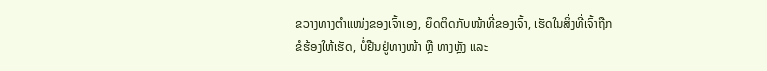ຂວາງທາງຕຳແໜ່ງຂອງເຈົ້າເອງ, ຍຶດຕິດກັບໜ້າທີ່ຂອງເຈົ້າ, ເຮັດໃນສິ່ງທີ່ເຈົ້າຖືກຂໍຮ້ອງໃຫ້ເຮັດ, ບໍ່ຢືນຢູ່ທາງໜ້າ ຫຼື ທາງຫຼັງ ແລະ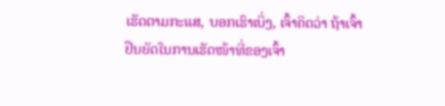ເຮັດຕາມກະແສ, ບອກເຮົາເບິ່ງ, ເຈົ້າຄິດວ່າ ຖ້າເຈົ້າຢືນຍັດໃນການເຮັດໜ້າທີ່ຂອງເຈົ້າ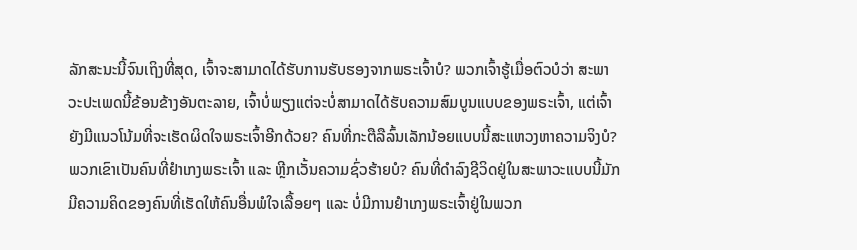ລັກສະນະນີ້ຈົນເຖິງທີ່ສຸດ, ເຈົ້າຈະສາມາດໄດ້ຮັບການຮັບຮອງຈາກພຣະເຈົ້າບໍ? ພວກເຈົ້າຮູ້ເມື່ອຕົວບໍວ່າ ສະພາວະປະເພດນີ້ຂ້ອນຂ້າງອັນຕະລາຍ, ເຈົ້າບໍ່ພຽງແຕ່ຈະບໍ່ສາມາດໄດ້ຮັບຄວາມສົມບູນແບບຂອງພຣະເຈົ້າ, ແຕ່ເຈົ້າຍັງມີແນວໂນ້ມທີ່ຈະເຮັດຜິດໃຈພຣະເຈົ້າອີກດ້ວຍ? ຄົນທີ່ກະຕືລືລົ້ນເລັກນ້ອຍແບບນີ້ສະແຫວງຫາຄວາມຈິງບໍ? ພວກເຂົາເປັນຄົນທີ່ຢຳເກງພຣະເຈົ້າ ແລະ ຫຼີກເວັ້ນຄວາມຊົ່ວຮ້າຍບໍ? ຄົນທີ່ດຳລົງຊີວິດຢູ່ໃນສະພາວະແບບນີ້ມັກມີຄວາມຄິດຂອງຄົນທີ່ເຮັດໃຫ້ຄົນອື່ນພໍໃຈເລື້ອຍໆ ແລະ ບໍ່ມີການຢຳເກງພຣະເຈົ້າຢູ່ໃນພວກ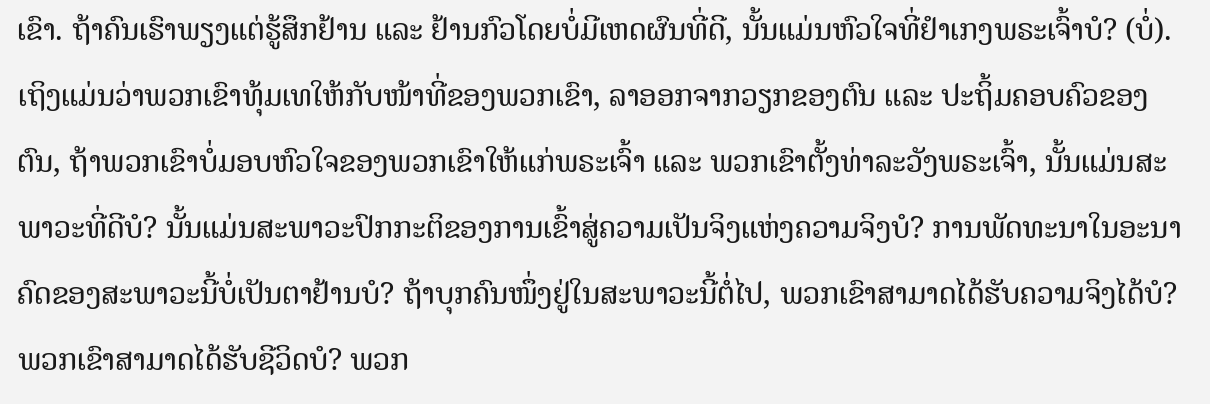ເຂົາ. ຖ້າຄົນເຮົາພຽງແຕ່ຮູ້ສຶກຢ້ານ ແລະ ຢ້ານກົວໂດຍບໍ່ມີເຫດຜົນທີ່ດີ, ນັ້ນແມ່ນຫົວໃຈທີ່ຢຳເກງພຣະເຈົ້າບໍ? (ບໍ່). ເຖິງແມ່ນວ່າພວກເຂົາທຸ້ມເທໃຫ້ກັບໜ້າທີ່ຂອງພວກເຂົາ, ລາອອກຈາກວຽກຂອງຕົນ ແລະ ປະຖິ້ມຄອບຄົວຂອງຕົນ, ຖ້າພວກເຂົາບໍ່ມອບຫົວໃຈຂອງພວກເຂົາໃຫ້ແກ່ພຣະເຈົ້າ ແລະ ພວກເຂົາຕັ້ງທ່າລະວັງພຣະເຈົ້າ, ນັ້ນແມ່ນສະພາວະທີ່ດີບໍ? ນັ້ນແມ່ນສະພາວະປົກກະຕິຂອງການເຂົ້າສູ່ຄວາມເປັນຈິງແຫ່ງຄວາມຈິງບໍ? ການພັດທະນາໃນອະນາຄົດຂອງສະພາວະນີ້ບໍ່ເປັນຕາຢ້ານບໍ? ຖ້າບຸກຄົນໜຶ່ງຢູ່ໃນສະພາວະນີ້ຕໍ່ໄປ, ພວກເຂົາສາມາດໄດ້ຮັບຄວາມຈິງໄດ້ບໍ? ພວກເຂົາສາມາດໄດ້ຮັບຊີວິດບໍ? ພວກ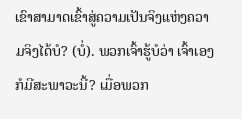ເຂົາສາມາດເຂົ້າສູ່ຄວາມເປັນຈິງແຫ່ງຄວາມຈິງໄດ້ບໍ? (ບໍ່). ພວກເຈົ້າຮູ້ບໍວ່າ ເຈົ້າເອງກໍມີສະພາວະນີ້? ເມື່ອພວກ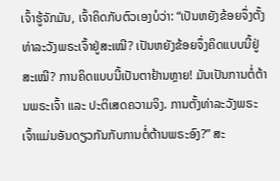ເຈົ້າຮູ້ຈັກມັນ, ເຈົ້າຄິດກັບຕົວເອງບໍວ່າ: “ເປັນຫຍັງຂ້ອຍຈຶ່ງຕັ້ງທ່າລະວັງພຣະເຈົ້າຢູ່ສະເໝີ? ເປັນຫຍັງຂ້ອຍຈຶ່ງຄິດແບບນີ້ຢູ່ສະເໝີ? ການຄິດແບບນີ້ເປັນຕາຢ້ານຫຼາຍ! ມັນເປັນການຕໍ່ຕ້ານພຣະເຈົ້າ ແລະ ປະຕິເສດຄວາມຈິງ. ການຕັ້ງທ່າລະວັງພຣະເຈົ້າແມ່ນອັນດຽວກັນກັບການຕໍ່ຕ້ານພຣະອົງ?” ສະ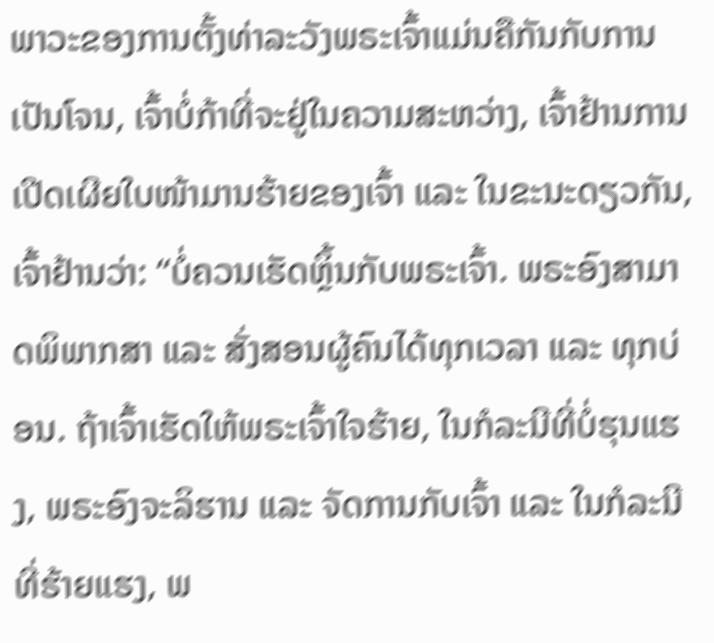ພາວະຂອງການຕັ້ງທ່າລະວັງພຣະເຈົ້າແມ່ນຄືກັນກັບການເປັນໂຈນ, ເຈົ້າບໍ່ກ້າທີ່ຈະຢູ່ໃນຄວາມສະຫວ່າງ, ເຈົ້າຢ້ານການເປີດເຜີຍໃບໜ້າມານຮ້າຍຂອງເຈົ້າ ແລະ ໃນຂະນະດຽວກັນ, ເຈົ້າຢ້ານວ່າ: “ບໍ່ຄວນເຮັດຫຼິ້ນກັບພຣະເຈົ້າ. ພຣະອົງສາມາດພິພາກສາ ແລະ ສັ່ງສອນຜູ້ຄົນໄດ້ທຸກເວລາ ແລະ ທຸກບ່ອນ. ຖ້າເຈົ້າເຮັດໃຫ້ພຣະເຈົ້າໃຈຮ້າຍ, ໃນກໍລະນີທີ່ບໍ່ຮຸນແຮງ, ພຣະອົງຈະລິຮານ ແລະ ຈັດການກັບເຈົ້າ ແລະ ໃນກໍລະນີທີ່ຮ້າຍແຮງ, ພ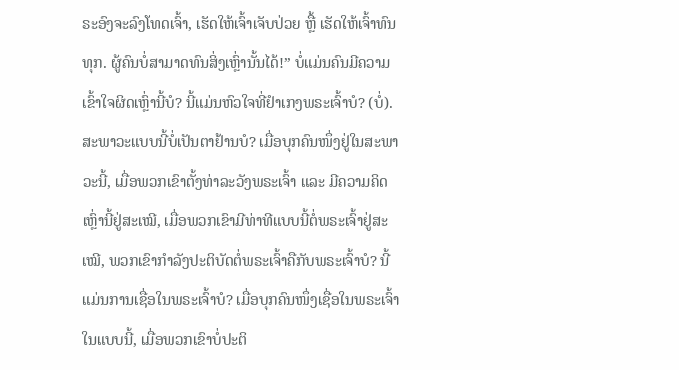ຣະອົງຈະລົງໂທດເຈົ້າ, ເຮັດໃຫ້ເຈົ້າເຈັບປ່ວຍ ຫຼື້ ເຮັດໃຫ້ເຈົ້າທົນທຸກ. ຜູ້ຄົນບໍ່ສາມາດທົນສິ່ງເຫຼົ່ານັ້ນໄດ້!” ບໍ່ແມ່ນຄົນມີຄວາມເຂົ້າໃຈຜິດເຫຼົ່ານີ້ບໍ? ນີ້ແມ່ນຫົວໃຈທີ່ຢຳເກງພຣະເຈົ້າບໍ? (ບໍ່). ສະພາວະແບບນີ້ບໍ່ເປັນຕາຢ້ານບໍ? ເມື່ອບຸກຄົນໜຶ່ງຢູ່ໃນສະພາວະນີ້, ເມື່ອພວກເຂົາຕັ້ງທ່າລະວັງພຣະເຈົ້າ ແລະ ມີຄວາມຄິດເຫຼົ່ານີ້ຢູ່ສະເໝີ, ເມື່ອພວກເຂົາມີທ່າທີແບບນີ້ຕໍ່ພຣະເຈົ້າຢູ່ສະເໝີ, ພວກເຂົາກຳລັງປະຕິບັດຕໍ່ພຣະເຈົ້າຄືກັບພຣະເຈົ້າບໍ? ນີ້ແມ່ນການເຊື່ອໃນພຣະເຈົ້າບໍ? ເມື່ອບຸກຄົນໜຶ່ງເຊື່ອໃນພຣະເຈົ້າໃນແບບນີ້, ເມື່ອພວກເຂົາບໍ່ປະຕິ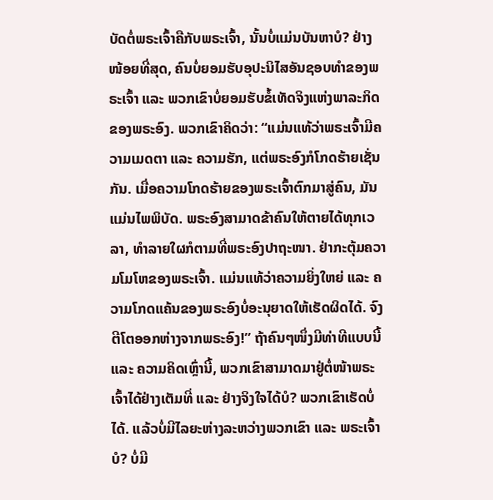ບັດຕໍ່ພຣະເຈົ້າຄືກັບພຣະເຈົ້າ, ນັ້ນບໍ່ແມ່ນບັນຫາບໍ? ຢ່າງໜ້ອຍທີ່ສຸດ, ຄົນບໍ່ຍອມຮັບອຸປະນິໄສອັນຊອບທຳຂອງພຣະເຈົ້າ ແລະ ພວກເຂົາບໍ່ຍອມຮັບຂໍ້ເທັດຈິງແຫ່ງພາລະກິດຂອງພຣະອົງ. ພວກເຂົາຄິດວ່າ: “ແມ່ນແທ້ວ່າພຣະເຈົ້າມີຄວາມເມດຕາ ແລະ ຄວາມຮັກ, ແຕ່ພຣະອົງກໍໂກດຮ້າຍເຊັ່ນກັນ. ເມື່ອຄວາມໂກດຮ້າຍຂອງພຣະເຈົ້າຕົກມາສູ່ຄົນ, ມັນແມ່ນໄພພິບັດ. ພຣະອົງສາມາດຂ້າຄົນໃຫ້ຕາຍໄດ້ທຸກເວລາ, ທຳລາຍໃຜກໍຕາມທີ່ພຣະອົງປາຖະໜາ. ຢ່າກະຕຸ້ມຄວາມໂມໂຫຂອງພຣະເຈົ້າ. ແມ່ນແທ້ວ່າຄວາມຍິ່ງໃຫຍ່ ແລະ ຄວາມໂກດແຄ້ນຂອງພຣະອົງບໍ່ອະນຸຍາດໃຫ້ເຮັດຜິດໄດ້. ຈົງຕີໂຕອອກຫ່າງຈາກພຣະອົງ!” ຖ້າຄົນໆໜຶ່ງມີທ່າທີແບບນີ້ ແລະ ຄວາມຄິດເຫຼົ່ານີ້, ພວກເຂົາສາມາດມາຢູ່ຕໍ່ໜ້າພຣະເຈົ້າໄດ້ຢ່າງເຕັມທີ່ ແລະ ຢ່າງຈິງໃຈໄດ້ບໍ? ພວກເຂົາເຮັດບໍ່ໄດ້. ແລ້ວບໍ່ມີໄລຍະຫ່າງລະຫວ່າງພວກເຂົາ ແລະ ພຣະເຈົ້າບໍ? ບໍ່ມີ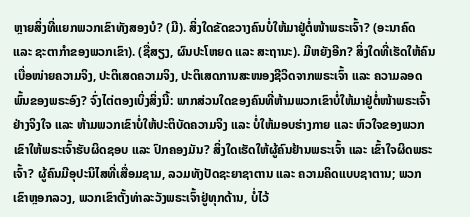ຫຼາຍສິ່ງທີ່ແຍກພວກເຂົາທັງສອງບໍ? (ມີ). ສິ່ງໃດຂັດຂວາງຄົນບໍ່ໃຫ້ມາຢູ່ຕໍ່ໜ້າພຣະເຈົ້າ? (ອະນາຄົດ ແລະ ຊະຕາກຳຂອງພວກເຂົາ). (ຊື່ສຽງ, ຜົນປະໂຫຍດ ແລະ ສະຖານະ). ມີຫຍັງອີກ? ສິ່ງໃດທີ່ເຮັດໃຫ້ຄົນເບື່ອໜ່າຍຄວາມຈິງ, ປະຕິເສດຄວາມຈິງ, ປະຕິເສດການສະໜອງຊີວິດຈາກພຣະເຈົ້າ ແລະ ຄວາມລອດພົ້ນຂອງພຣະອົງ? ຈົ່ງໄຕ່ຕອງເບິ່ງສິ່ງນີ້: ພາກສ່ວນໃດຂອງຄົນທີ່ຫ້າມພວກເຂົາບໍ່ໃຫ້ມາຢູ່ຕໍ່ໜ້າພຣະເຈົ້າຢ່າງຈິງໃຈ ແລະ ຫ້າມພວກເຂົາບໍ່ໃຫ້ປະຕິບັດຄວາມຈິງ ແລະ ບໍ່ໃຫ້ມອບຮ່າງກາຍ ແລະ ຫົວໃຈຂອງພວກເຂົາໃຫ້ພຣະເຈົ້າຮັບຜິດຊອບ ແລະ ປົກຄອງມັນ? ສິ່ງໃດເຮັດໃຫ້ຜູ້ຄົນຢ້ານພຣະເຈົ້າ ແລະ ເຂົ້າໃຈຜິດພຣະເຈົ້າ? ຜູ້ຄົນມີອຸປະນິໄສທີ່ເສື່ອມຊາມ, ລວມທັງປັດຊະຍາຊາຕານ ແລະ ຄວາມຄິດແບບຊາຕານ; ພວກເຂົາຫຼອກລວງ, ພວກເຂົາຕັ້ງທ່າລະວັງພຣະເຈົ້າຢູ່ທຸກດ້ານ, ບໍ່ໄວ້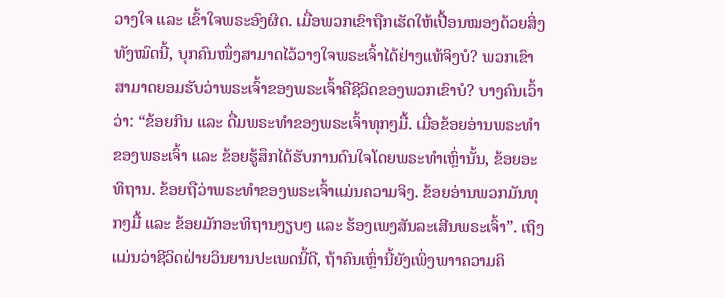ວາງໃຈ ແລະ ເຂົ້າໃຈພຣະອົງຜິດ. ເມື່ອພວກເຂົາຖືກເຮັດໃຫ້ເປື້ອນໝອງດ້ວຍສິ່ງທັງໝົດນີ້, ບຸກຄົນໜຶ່ງສາມາດໄວ້ວາງໃຈພຣະເຈົ້າໄດ້ຢ່າງແທ້ຈິງບໍ? ພວກເຂົາສາມາດຍອມຮັບວ່າພຣະເຈົ້າຂອງພຣະເຈົ້າຄືຊີວິດຂອງພວກເຂົາບໍ? ບາງຄົນເວົ້າວ່າ: “ຂ້ອຍກິນ ແລະ ດື່ມພຣະທຳຂອງພຣະເຈົ້າທຸກໆມື້. ເມື່ອຂ້ອຍອ່ານພຣະທຳຂອງພຣະເຈົ້າ ແລະ ຂ້ອຍຮູ້ສຶກໄດ້ຮັບການດົນໃຈໂດຍພຣະທຳເຫຼົ່ານັ້ນ, ຂ້ອຍອະທິຖານ. ຂ້ອຍຖືວ່າພຣະທຳຂອງພຣະເຈົ້າແມ່ນຄວາມຈິງ. ຂ້ອຍອ່ານພວກມັນທຸກໆມື້ ແລະ ຂ້ອຍມັກອະທິຖານງຽບໆ ແລະ ຮ້ອງເພງສັນລະເສີນພຣະເຈົ້າ”. ເຖິງແມ່ນວ່າຊີວິດຝ່າຍວິນຍານປະເພດນີ້ດີ, ຖ້າຄົນເຫຼົ່ານີ້ຍັງເພິ່ງພາາຄວາມຄິ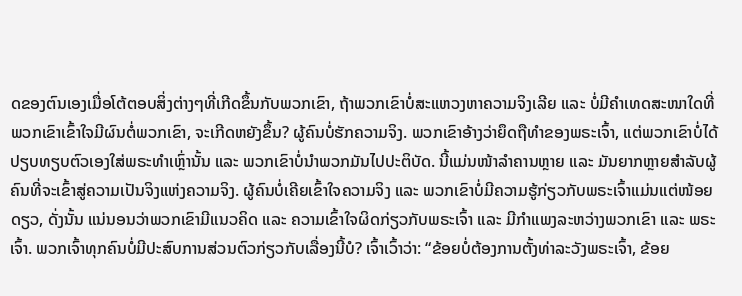ດຂອງຕົນເອງເມື່ອໂຕ້ຕອບສິ່ງຕ່າງໆທີ່ເກີດຂຶ້ນກັບພວກເຂົາ, ຖ້າພວກເຂົາບໍ່ສະແຫວງຫາຄວາມຈິງເລີຍ ແລະ ບໍ່ມີຄຳເທດສະໜາໃດທີ່ພວກເຂົາເຂົ້າໃຈມີຜົນຕໍ່ພວກເຂົາ, ຈະເກີດຫຍັງຂຶ້ນ? ຜູ້ຄົນບໍ່ຮັກຄວາມຈິງ. ພວກເຂົາອ້າງວ່າຍຶດຖືທຳຂອງພຣະເຈົ້າ, ແຕ່ພວກເຂົາບໍ່ໄດ້ປຽບທຽບຕົວເອງໃສ່ພຣະທຳເຫຼົ່ານັ້ນ ແລະ ພວກເຂົາບໍ່ນຳພວກມັນໄປປະຕິບັດ. ນີ້ແມ່ນໜ້າລຳຄານຫຼາຍ ແລະ ມັນຍາກຫຼາຍສຳລັບຜູ້ຄົນທີ່ຈະເຂົ້າສູ່ຄວາມເປັນຈິງແຫ່ງຄວາມຈິງ. ຜູ້ຄົນບໍ່ເຄີຍເຂົ້າໃຈຄວາມຈິງ ແລະ ພວກເຂົາບໍ່ມີຄວາມຮູ້ກ່ຽວກັບພຣະເຈົ້າແມ່ນແຕ່ໜ້ອຍດຽວ, ດັ່ງນັ້ນ ແນ່ນອນວ່າພວກເຂົາມີແນວຄິດ ແລະ ຄວາມເຂົ້າໃຈຜິດກ່ຽວກັບພຣະເຈົ້າ ແລະ ມີກຳແພງລະຫວ່າງພວກເຂົາ ແລະ ພຣະເຈົ້າ. ພວກເຈົ້າທຸກຄົນບໍ່ມີປະສົບການສ່ວນຕົວກ່ຽວກັບເລື່ອງນີ້ບໍ? ເຈົ້າເວົ້າວ່າ: “ຂ້ອຍບໍ່ຕ້ອງການຕັ້ງທ່າລະວັງພຣະເຈົ້າ, ຂ້ອຍ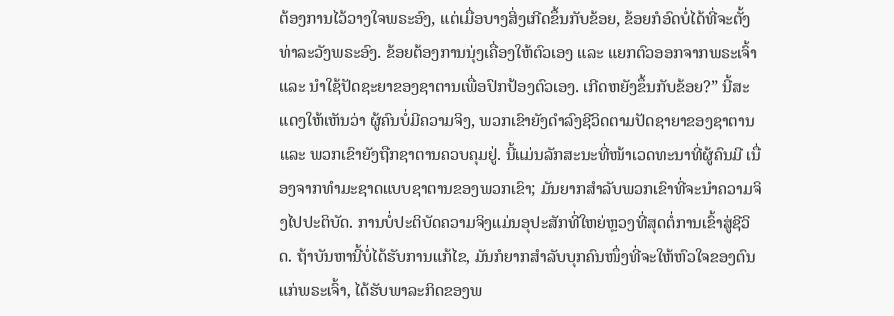ຕ້ອງການໄວ້ວາງໃຈພຣະອົງ, ແຕ່ເມື່ອບາງສິ່ງເກີດຂຶ້ນກັບຂ້ອຍ, ຂ້ອຍກໍອົດບໍ່ໄດ້ທີ່ຈະຕັ້ງທ່າລະວັງພຣະອົງ. ຂ້ອຍຕ້ອງການນຸ່ງເຄື່ອງໃຫ້ຕົວເອງ ແລະ ແຍກຕົວອອກຈາກພຣະເຈົ້າ ແລະ ນໍາໃຊ້ປັດຊະຍາຂອງຊາຕານເພື່ອປົກປ້ອງຕົວເອງ. ເກີດຫຍັງຂຶ້ນກັບຂ້ອຍ?” ນີ້ສະແດງໃຫ້ເຫັນວ່າ ຜູ້ຄົນບໍ່ມີຄວາມຈິງ, ພວກເຂົາຍັງດຳລົງຊີວິດຕາມປັດຊາຍາຂອງຊາຕານແລະ ພວກເຂົາຍັງຖືກຊາຕານຄວບຄຸມຢູ່. ນີ້ແມ່ນລັກສະນະທີ່ໜ້າເວດທະນາທີ່ຜູ້ຄົນມີ ເນື່ອງຈາກທຳມະຊາດແບບຊາຕານຂອງພວກເຂົາ; ມັນຍາກສຳລັບພວກເຂົາທີ່ຈະນຳຄວາມຈິງໄປປະຕິບັດ. ການບໍ່ປະຕິບັດຄວາມຈິງແມ່ນອຸປະສັກທີ່ໃຫຍ່ຫຼວງທີ່ສຸດຕໍ່ການເຂົ້າສູ່ຊີວິດ. ຖ້າບັນຫານີ້ບໍ່ໄດ້ຮັບການແກ້ໄຂ, ມັນກໍຍາກສຳລັບບຸກຄົນໜຶ່ງທີ່ຈະໃຫ້ຫົວໃຈຂອງຕົນແກ່ພຣະເຈົ້າ, ໄດ້ຮັບພາລະກິດຂອງພ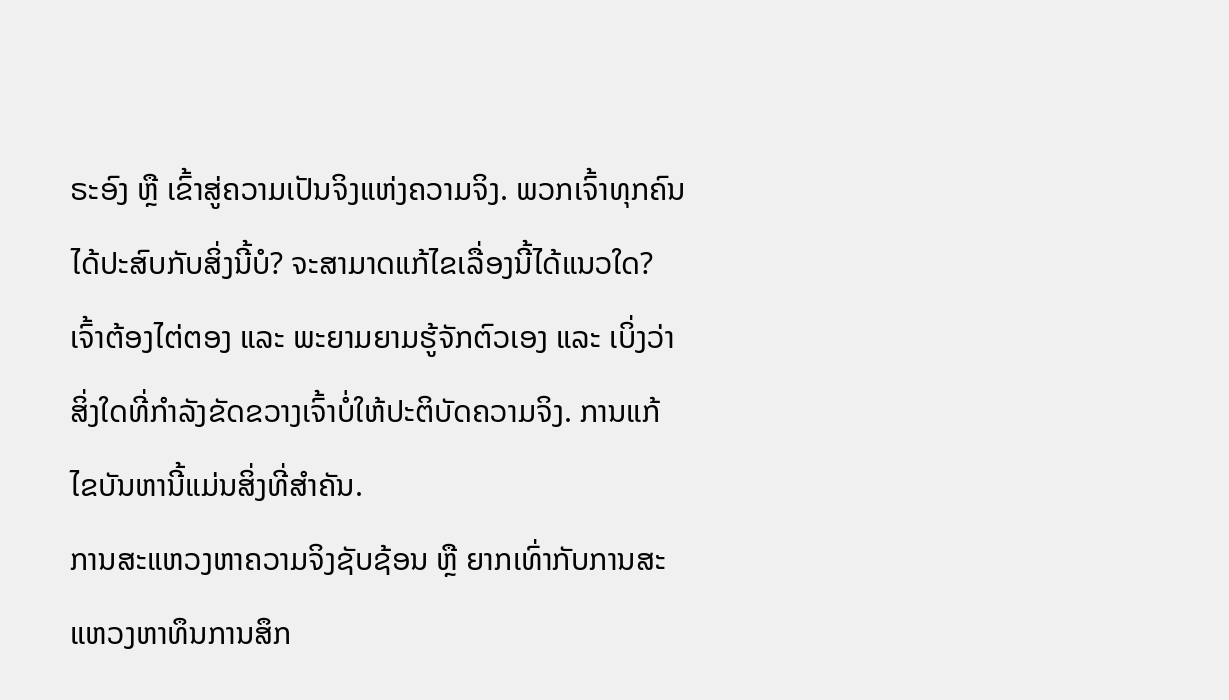ຣະອົງ ຫຼື ເຂົ້າສູ່ຄວາມເປັນຈິງແຫ່ງຄວາມຈິງ. ພວກເຈົ້າທຸກຄົນໄດ້ປະສົບກັບສິ່ງນີ້ບໍ? ຈະສາມາດແກ້ໄຂເລື່ອງນີ້ໄດ້ແນວໃດ? ເຈົ້າຕ້ອງໄຕ່ຕອງ ແລະ ພະຍາມຍາມຮູ້ຈັກຕົວເອງ ແລະ ເບິ່ງວ່າສິ່ງໃດທີ່ກຳລັງຂັດຂວາງເຈົ້າບໍ່ໃຫ້ປະຕິບັດຄວາມຈິງ. ການແກ້ໄຂບັນຫານີ້ແມ່ນສິ່ງທີ່ສຳຄັນ.
ການສະແຫວງຫາຄວາມຈິງຊັບຊ້ອນ ຫຼື ຍາກເທົ່າກັບການສະແຫວງຫາທຶນການສຶກ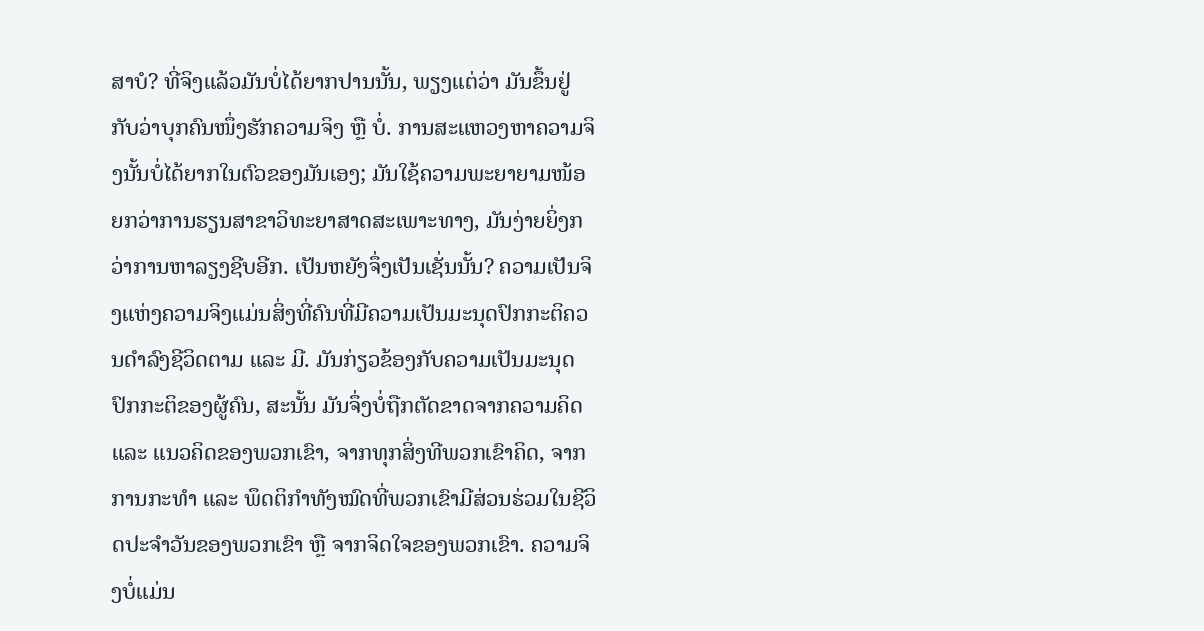ສາບໍ? ທີ່ຈິງແລ້ວມັນບໍ່ໄດ້ຍາກປານນັ້ນ, ພຽງແຕ່ວ່າ ມັນຂຶ້ນຢູ່ກັບວ່າບຸກຄົນໜຶ່ງຮັກຄວາມຈິງ ຫຼື ບໍ່. ການສະແຫວງຫາຄວາມຈິງນັ້ນບໍ່ໄດ້ຍາກໃນຕົວຂອງມັນເອງ; ມັນໃຊ້ຄວາມພະຍາຍາມໜ້ອຍກວ່າການຮຽນສາຂາວິທະຍາສາດສະເພາະທາງ, ມັນງ່າຍຍິ່ງກວ່າການຫາລຽງຊີບອີກ. ເປັນຫຍັງຈຶ່ງເປັນເຊັ່ນນັ້ນ? ຄວາມເປັນຈິງແຫ່ງຄວາມຈິງແມ່ນສິ່ງທີ່ຄົນທີ່ມີຄວາມເປັນມະນຸດປົກກະຕິຄວນດຳລົງຊີວິດຕາມ ແລະ ມີ. ມັນກ່ຽວຂ້ອງກັບຄວາມເປັນມະນຸດປົກກະຕິຂອງຜູ້ຄົນ, ສະນັ້ນ ມັນຈຶ່ງບໍ່ຖືກຕັດຂາດຈາກຄວາມຄິດ ແລະ ແນວຄິດຂອງພວກເຂົາ, ຈາກທຸກສິ່ງທີພວກເຂົາຄິດ, ຈາກການກະທຳ ແລະ ພຶດຕິກຳທັງໝົດທີ່ພວກເຂົາມີສ່ວນຮ່ວມໃນຊີວິດປະຈຳວັນຂອງພວກເຂົາ ຫຼື ຈາກຈິດໃຈຂອງພວກເຂົາ. ຄວາມຈິງບໍ່ແມ່ນ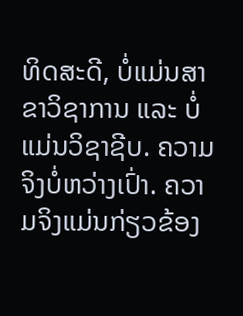ທິດສະດີ, ບໍ່ແມ່ນສາຂາວິຊາການ ແລະ ບໍ່ແມ່ນວິຊາຊີບ. ຄວາມຈິງບໍ່ຫວ່າງເປົ່າ. ຄວາມຈິງແມ່ນກ່ຽວຂ້ອງ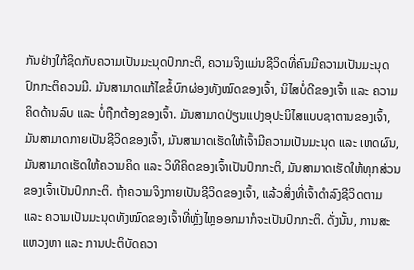ກັນຢ່າງໃກ້ຊິດກັບຄວາມເປັນມະນຸດປົກກະຕິ, ຄວາມຈິງແມ່ນຊີວິດທີ່ຄົນມີຄວາມເປັນມະນຸດປົກກະຕິຄວນມີ. ມັນສາມາດແກ້ໄຂຂໍ້ບົກຜ່ອງທັງໝົດຂອງເຈົ້າ, ນິໄສບໍ່ດີຂອງເຈົ້າ ແລະ ຄວາມຄິດດ້ານລົບ ແລະ ບໍ່ຖືກຕ້ອງຂອງເຈົ້າ. ມັນສາມາດປ່ຽນແປງອຸປະນິໄສແບບຊາຕານຂອງເຈົ້າ, ມັນສາມາດກາຍເປັນຊີວິດຂອງເຈົ້າ, ມັນສາມາດເຮັດໃຫ້ເຈົ້າມີຄວາມເປັນມະນຸດ ແລະ ເຫດຜົນ, ມັນສາມາດເຮັດໃຫ້ຄວາມຄິດ ແລະ ວິທີຄິດຂອງເຈົ້າເປັນປົກກະຕິ, ມັນສາມາດເຮັດໃຫ້ທຸກສ່ວນຂອງເຈົ້າເປັນປົກກະຕິ. ຖ້າຄວາມຈິງກາຍເປັນຊີວິດຂອງເຈົ້າ, ແລ້ວສິ່ງທີ່ເຈົ້າດຳລົງຊີວິດຕາມ ແລະ ຄວາມເປັນມະນຸດທັງໝົດຂອງເຈົ້າທີ່ຫຼັ່ງໄຫຼອອກມາກໍຈະເປັນປົກກະຕິ. ດັ່ງນັ້ນ, ການສະແຫວງຫາ ແລະ ການປະຕິບັດຄວາ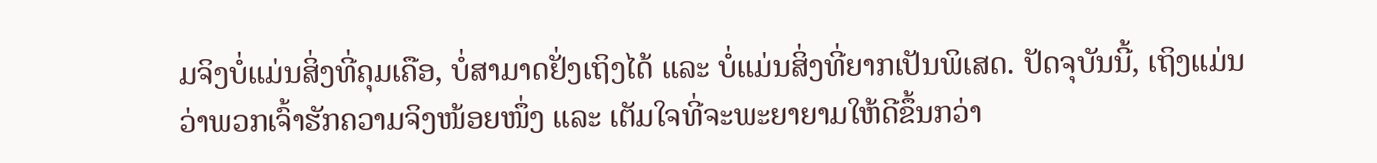ມຈິງບໍ່ແມ່ນສິ່ງທີ່ຄຸມເຄືອ, ບໍ່ສາມາດຢັ່ງເຖິງໄດ້ ແລະ ບໍ່ແມ່ນສິ່ງທີ່ຍາກເປັນພິເສດ. ປັດຈຸບັນນີ້, ເຖິງແມ່ນວ່າພວກເຈົ້າຮັກຄວາມຈິງໜ້ອຍໜຶ່ງ ແລະ ເຕັມໃຈທີ່ຈະພະຍາຍາມໃຫ້ດີຂຶ້ນກວ່າ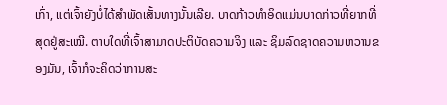ເກົ່າ, ແຕ່ເຈົ້າຍັງບໍ່ໄດ້ສຳພັດເສັ້ນທາງນັ້ນເລີຍ. ບາດກ້າວທຳອິດແມ່ນບາດກ່າວທີ່ຍາກທີ່ສຸດຢູ່ສະເໝີ. ຕາບໃດທີ່ເຈົ້າສາມາດປະຕິບັດຄວາມຈິງ ແລະ ຊິມລົດຊາດຄວາມຫວານຂອງມັນ, ເຈົ້າກໍຈະຄິດວ່າການສະ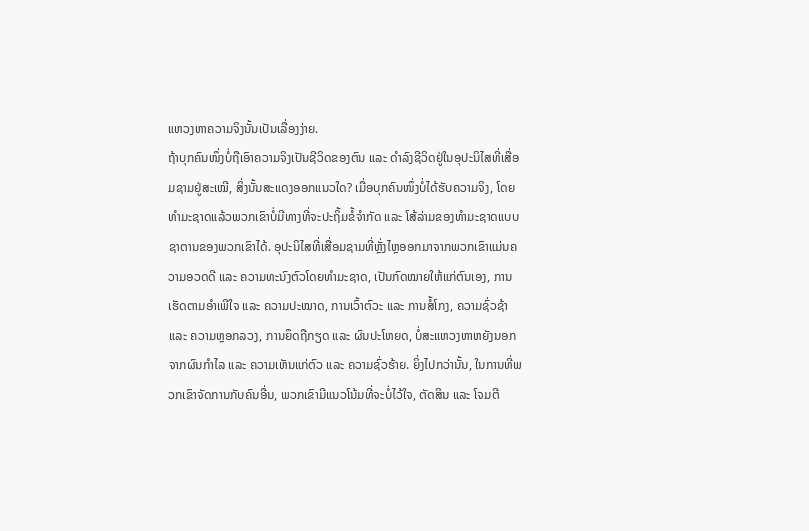ແຫວງຫາຄວາມຈິງນັ້ນເປັນເລື່ອງງ່າຍ.
ຖ້າບຸກຄົນໜຶ່ງບໍ່ຖືເອົາຄວາມຈິງເປັນຊີວິດຂອງຕົນ ແລະ ດຳລົງຊີວິດຢູ່ໃນອຸປະນິໄສທີ່ເສື່ອມຊາມຢູ່ສະເໝີ, ສິ່ງນັ້ນສະແດງອອກແນວໃດ? ເມື່ອບຸກຄົນໜຶ່ງບໍ່ໄດ້ຮັບຄວາມຈິງ, ໂດຍທຳມະຊາດແລ້ວພວກເຂົາບໍ່ມີທາງທີ່ຈະປະຖິ້ມຂໍ້ຈຳກັດ ແລະ ໂສ້ລ່າມຂອງທຳມະຊາດແບບຊາຕານຂອງພວກເຂົາໄດ້. ອຸປະນິໄສທີ່ເສື່ອມຊາມທີ່ຫຼັ່ງໄຫຼອອກມາຈາກພວກເຂົາແມ່ນຄວາມອວດດີ ແລະ ຄວາມທະນົງຕົວໂດຍທຳມະຊາດ, ເປັນກົດໝາຍໃຫ້ແກ່ຕົນເອງ, ການເຮັດຕາມອຳເພີໃຈ ແລະ ຄວາມປະໝາດ, ການເວົ້າຕົວະ ແລະ ການສໍ້ໂກງ, ຄວາມຊົ່ວຊ້າ ແລະ ຄວາມຫຼອກລວງ, ການຍຶດຖືກຽດ ແລະ ຜົນປະໂຫຍດ, ບໍ່ສະແຫວງຫາຫຍັງນອກຈາກຜົນກຳໄລ ແລະ ຄວາມເຫັນແກ່ຕົວ ແລະ ຄວາມຊົ່ວຮ້າຍ. ຍິ່ງໄປກວ່ານັ້ນ, ໃນການທີ່ພວກເຂົາຈັດການກັບຄົນອື່ນ, ພວກເຂົາມີແນວໂນ້ມທີ່ຈະບໍ່ໄວ້ໃຈ, ຕັດສິນ ແລະ ໂຈມຕີ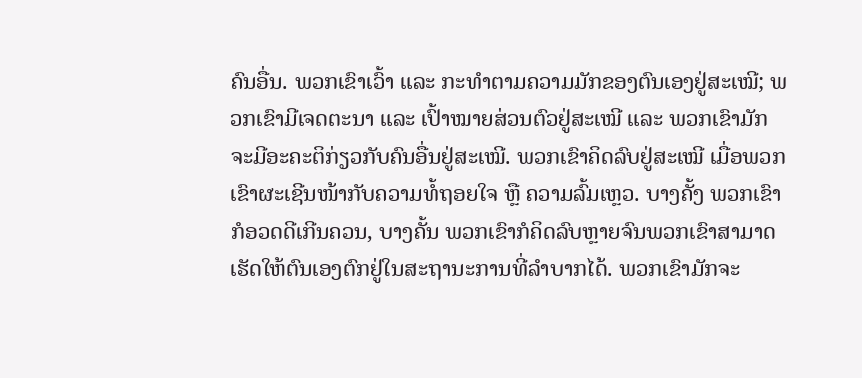ຄົນອື່ນ. ພວກເຂົາເວົ້າ ແລະ ກະທຳຕາມຄວາມມັກຂອງຕົນເອງຢູ່ສະເໝີ; ພວກເຂົາມີເຈດຕະນາ ແລະ ເປົ້າໝາຍສ່ວນຕົວຢູ່ສະເໝີ ແລະ ພວກເຂົາມັກຈະມີອະຄະຕິກ່ຽວກັບຄົນອື່ນຢູ່ສະເໝີ. ພວກເຂົາຄິດລົບຢູ່ສະເໝີ ເມື່ອພວກເຂົາຜະເຊີນໜ້າກັບຄວາມທໍ້ຖອຍໃຈ ຫຼື ຄວາມລົ້ມເຫຼວ. ບາງຄັ້ງ ພວກເຂົາກໍອວດດີເກີນຄວນ, ບາງຄັ້ນ ພວກເຂົາກໍຄິດລົບຫຼາຍຈົນພວກເຂົາສາມາດເຮັດໃຫ້ຕົນເອງຕົກຢູ່ໃນສະຖານະການທີ່ລຳບາກໄດ້. ພວກເຂົາມັກຈະ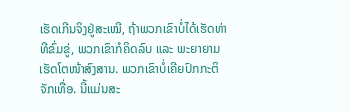ເຮັດເກີນຈິງຢູ່ສະເໝີ, ຖ້າພວກເຂົາບໍ່ໄດ້ເຮັດທ່າທີຂົ່ມຂູ່, ພວກເຂົາກໍຄິດລົບ ແລະ ພະຍາຍາມເຮັດໂຕໜ້າສົງສານ. ພວກເຂົາບໍ່ເຄີຍປົກກະຕິຈັກເທື່ອ. ນີ້ແມ່ນສະ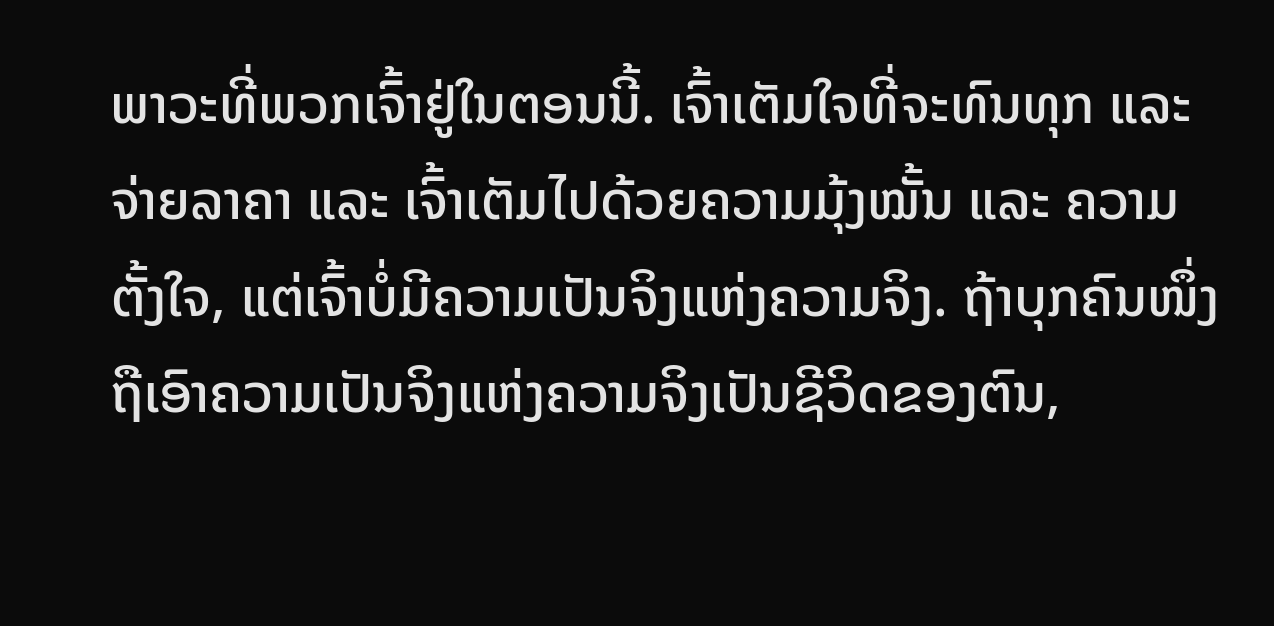ພາວະທີ່ພວກເຈົ້າຢູ່ໃນຕອນນີ້. ເຈົ້າເຕັມໃຈທີ່ຈະທົນທຸກ ແລະ ຈ່າຍລາຄາ ແລະ ເຈົ້າເຕັມໄປດ້ວຍຄວາມມຸ້ງໝັ້ນ ແລະ ຄວາມຕັ້ງໃຈ, ແຕ່ເຈົ້າບໍ່ມີຄວາມເປັນຈິງແຫ່ງຄວາມຈິງ. ຖ້າບຸກຄົນໜຶ່ງຖືເອົາຄວາມເປັນຈິງແຫ່ງຄວາມຈິງເປັນຊີວິດຂອງຕົນ,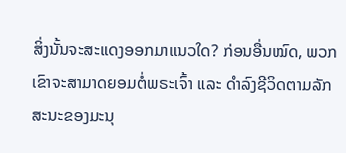ສິ່ງນັ້ນຈະສະແດງອອກມາແນວໃດ? ກ່ອນອື່ນໝົດ, ພວກເຂົາຈະສາມາດຍອມຕໍ່ພຣະເຈົ້າ ແລະ ດຳລົງຊີວິດຕາມລັກສະນະຂອງມະນຸ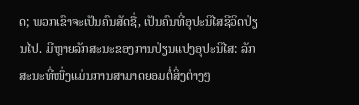ດ; ພວກເຂົາຈະເປັນຄົນສັດຊື່, ເປັນຄົນທີ່ອຸປະນິໄສຊີວິດປ່ຽນໄປ. ມີຫຼາຍລັກສະນະຂອງການປ່ຽນແປງອຸປະນິໄສ: ລັກສະນະທີ່ໜຶ່ງແມ່ນການສາມາດຍອມຕໍ່ສິ່ງຕ່າງໆ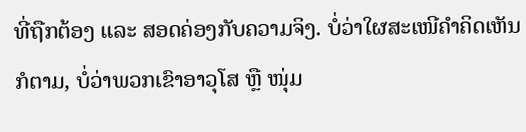ທີ່ຖືກຕ້ອງ ແລະ ສອດຄ່ອງກັບຄວາມຈິງ. ບໍ່ວ່າໃຜສະເໜີຄຳຄິດເຫັນກໍຕາມ, ບໍ່ວ່າພວກເຂົາອາວຸໂສ ຫຼື ໜຸ່ມ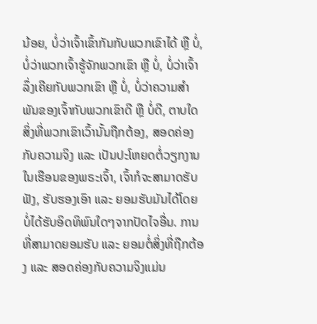ນ້ອຍ, ບໍ່ວ່າເຈົ້າເຂົ້າກັນກັບພວກເຂົາໄດ້ ຫຼື ບໍ່, ບໍ່ວ່າພວກເຈົ້າຮູ້ຈັກພວກເຂົາ ຫຼື ບໍ່, ບໍ່ວ່າເຈົ້າລຶ່ງເຄີຍກັບພວກເຂົາ ຫຼື ບໍ່, ບໍ່ວ່າຄວາມສຳພັນຂອງເຈົ້າກັບພວກເຂົາດີ ຫຼື ບໍ່ດີ, ຕາບໃດສິ່ງທີ່ພວກເຂົາເວົ້ານັ້ນຖືກຕ້ອງ, ສອດຄ່ອງກັບຄວາມຈິງ ແລະ ເປັນປະໂຫຍດຕໍ່ວຽກງານໃນເຮືອນຂອງພຣະເຈົ້າ, ເຈົ້າກໍຈະສາມາດຮັບຟັງ, ຮັບຮອງເອົາ ແລະ ຍອມຮັບມັນໄດ້ໂດຍບໍ່ໄດ້ຮັບອິດທິພົນໃດໆຈາກປັດໄຈອື່ນ. ການທີ່ສາມາດຍອມຮັບ ແລະ ຍອມຕໍ່ສິ່ງທີ່ຖືກຕ້ອງ ແລະ ສອດຄ່ອງກັບຄວາມຈິງແມ່ນ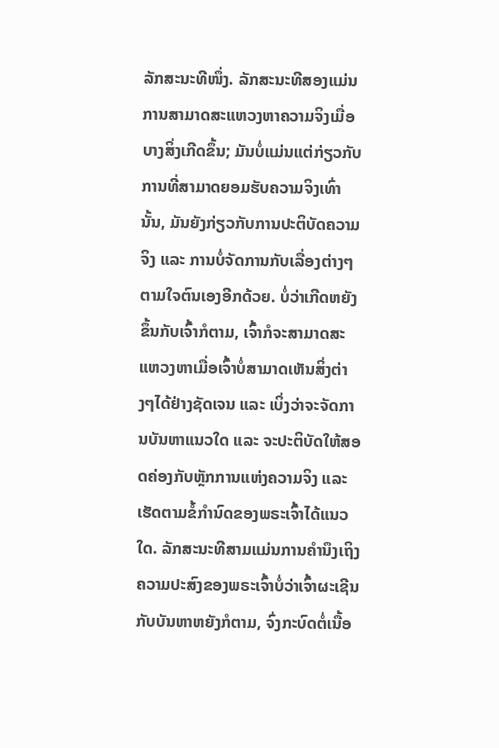ລັກສະນະທີໜຶ່ງ. ລັກສະນະທີສອງແມ່ນການສາມາດສະແຫວງຫາຄວາມຈິງເມື່ອບາງສິ່ງເກີດຂຶ້ນ; ມັນບໍ່ແມ່ນແຕ່ກ່ຽວກັບການທີ່ສາມາດຍອມຮັບຄວາມຈິງເທົ່ານັ້ນ, ມັນຍັງກ່ຽວກັບການປະຕິບັດຄວາມຈິງ ແລະ ການບໍ່ຈັດການກັບເລື່ອງຕ່າງໆຕາມໃຈຕົນເອງອີກດ້ວຍ. ບໍ່ວ່າເກີດຫຍັງຂຶ້ນກັບເຈົ້າກໍຕາມ, ເຈົ້າກໍຈະສາມາດສະແຫວງຫາເມື່ອເຈົ້າບໍ່ສາມາດເຫັນສິ່ງຕ່າງໆໄດ້ຢ່າງຊັດເຈນ ແລະ ເບິ່ງວ່າຈະຈັດການບັນຫາແນວໃດ ແລະ ຈະປະຕິບັດໃຫ້ສອດຄ່ອງກັບຫຼັກການແຫ່ງຄວາມຈິງ ແລະ ເຮັດຕາມຂໍ້ກຳນົດຂອງພຣະເຈົ້າໄດ້ແນວໃດ. ລັກສະນະທີສາມແມ່ນການຄຳນຶງເຖິງຄວາມປະສົງຂອງພຣະເຈົ້າບໍ່ວ່າເຈົ້າຜະເຊີນກັບບັນຫາຫຍັງກໍຕາມ, ຈົ່ງກະບົດຕໍ່ເນື້ອ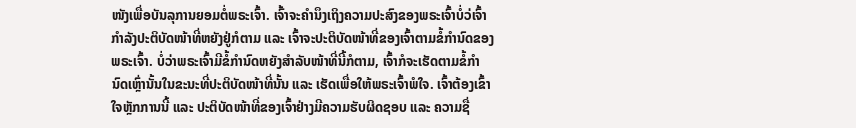ໜັງເພື່ອບັນລຸການຍອມຕໍ່ພຣະເຈົ້າ. ເຈົ້າຈະຄຳນຶງເຖິງຄວາມປະສົງຂອງພຣະເຈົ້າບໍ່ວ່ເຈົ້າກຳລັງປະຕິບັດໜ້າທີ່ຫຍັງຢູ່ກໍຕາມ ແລະ ເຈົ້າຈະປະຕິບັດໜ້າທີ່ຂອງເຈົ້າຕາມຂໍ້ກຳນົດຂອງພຣະເຈົ້າ. ບໍ່ວ່າພຣະເຈົ້າມີຂໍ້ກຳນົດຫຍັງສຳລັບໜ້າທີ່ນີ້ກໍຕາມ, ເຈົ້າກໍຈະເຮັດຕາມຂໍ້ກຳນົດເຫຼົ່ານັ້ນໃນຂະນະທີ່ປະຕິບັດໜ້າທີ່ນັ້ນ ແລະ ເຮັດເພື່ອໃຫ້ພຣະເຈົ້າພໍໃຈ. ເຈົ້າຕ້ອງເຂົ້າໃຈຫຼັກການນີ້ ແລະ ປະຕິບັດໜ້າທີ່ຂອງເຈົ້າຢ່າງມີຄວາມຮັບຜິດຊອບ ແລະ ຄວາມຊື່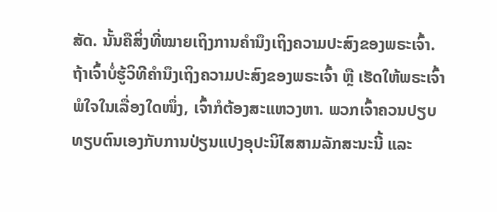ສັດ. ນັ້ນຄືສິ່ງທີ່ໝາຍເຖິງການຄຳນຶງເຖິງຄວາມປະສົງຂອງພຣະເຈົ້າ. ຖ້າເຈົ້າບໍ່ຮູ້ວິທີຄຳນຶງເຖິງຄວາມປະສົງຂອງພຣະເຈົ້າ ຫຼື ເຮັດໃຫ້ພຣະເຈົ້າພໍໃຈໃນເລື່ອງໃດໜຶ່ງ, ເຈົ້າກໍຕ້ອງສະແຫວງຫາ. ພວກເຈົ້າຄວນປຽບທຽບຕົນເອງກັບການປ່ຽນແປງອຸປະນິໄສສາມລັກສະນະນີ້ ແລະ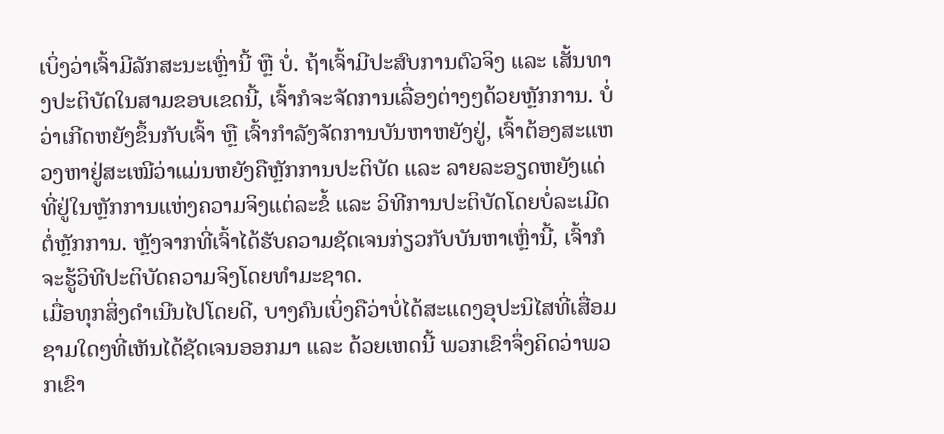ເບິ່ງວ່າເຈົ້າມີລັກສະນະເຫຼົ່ານີ້ ຫຼື ບໍ່. ຖ້າເຈົ້າມີປະສົບການຕົວຈິງ ແລະ ເສັ້ນທາງປະຕິບັດໃນສາມຂອບເຂດນີ້, ເຈົ້າກໍຈະຈັດການເລື່ອງຕ່າງໆດ້ວຍຫຼັກການ. ບໍ່ວ່າເກີດຫຍັງຂຶ້ນກັບເຈົ້າ ຫຼື ເຈົ້າກຳລັງຈັດການບັນຫາຫຍັງຢູ່, ເຈົ້າຕ້ອງສະແຫວງຫາຢູ່ສະເໝີວ່າແມ່ນຫຍັງຄືຫຼັກການປະຕິບັດ ແລະ ລາຍລະອຽດຫຍັງແດ່ທີ່ຢູ່ໃນຫຼັກການແຫ່ງຄວາມຈິງແຕ່ລະຂໍ້ ແລະ ວິທີການປະຕິບັດໂດຍບໍ່ລະເມີດຕໍ່ຫຼັກການ. ຫຼັງຈາກທີ່ເຈົ້າໄດ້ຮັບຄວາມຊັດເຈນກ່ຽວກັບບັນຫາເຫຼົ່ານີ້, ເຈົ້າກໍຈະຮູ້ວິທີປະຕິບັດຄວາມຈິງໂດຍທຳມະຊາດ.
ເມື່ອທຸກສິ່ງດຳເນີນໄປໂດຍດີ, ບາງຄົນເບິ່ງຄືວ່າບໍ່ໄດ້ສະແດງອຸປະນິໄສທີ່ເສື່ອມຊາມໃດໆທີ່ເຫັນໄດ້ຊັດເຈນອອກມາ ແລະ ດ້ວຍເຫດນີ້ ພວກເຂົາຈຶ່ງຄິດວ່າພວກເຂົາ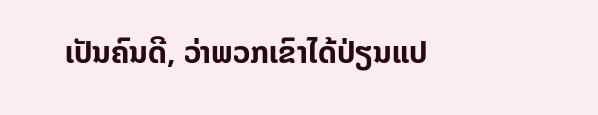ເປັນຄົນດີ, ວ່າພວກເຂົາໄດ້ປ່ຽນແປ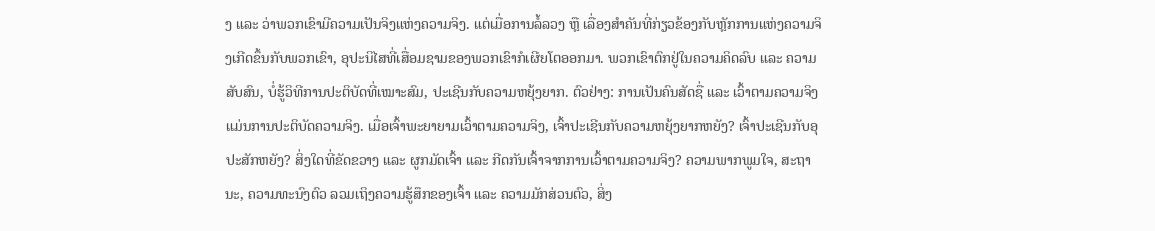ງ ແລະ ວ່າພວກເຂົາມີຄວາມເປັນຈິງແຫ່ງຄວາມຈິງ. ແຕ່ເມື່ອການລໍ້ລວງ ຫຼື ເລື່ອງສຳຄັນທີ່ກ່ຽວຂ້ອງກັບຫຼັກການແຫ່ງຄວາມຈິງເກີດຂຶ້ນກັບພວກເຂົາ, ອຸປະນິໄສທີ່ເສື່ອມຊາມຂອງພວກເຂົາກໍເຜີຍໂຕອອກມາ. ພວກເຂົາຕົກຢູ່ໃນຄວາມຄິດລົບ ແລະ ຄວາມສັບສົນ, ບໍ່ຮູ້ວິທີການປະຕິບັດທີ່ເໝາະສົມ, ປະເຊີນກັບຄວາມຫຍຸ້ງຍາກ. ຕົວຢ່າງ: ການເປັນຄົນສັດຊື່ ແລະ ເວົ້າຕາມຄວາມຈິງແມ່ນການປະຕິບັດຄວາມຈິງ. ເມື່ອເຈົ້າພະຍາຍາມເວົ້າຕາມຄວາມຈິງ, ເຈົ້າປະເຊີນກັບຄວາມຫຍຸ້ງຍາກຫຍັງ? ເຈົ້າປະເຊີນກັບອຸປະສັກຫຍັງ? ສິ່ງໃດທີ່ຂັດຂວາງ ແລະ ຜູກມັດເຈົ້າ ແລະ ກີດກັນເຈົ້າຈາກການເວົ້າຕາມຄວາມຈິງ? ຄວາມພາກພູມໃຈ, ສະຖານະ, ຄວາມທະນົງຕົວ ລວມເຖິງຄວາມຮູ້ສຶກຂອງເຈົ້າ ແລະ ຄວາມມັກສ່ວນຕົວ, ສິ່ງ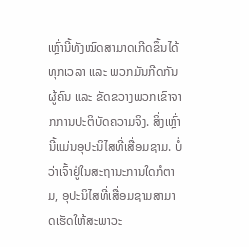ເຫຼົ່ານີ້ທັງໝົດສາມາດເກີດຂຶ້ນໄດ້ທຸກເວລາ ແລະ ພວກມັນກີດກັນຜູ້ຄົນ ແລະ ຂັດຂວາງພວກເຂົາຈາກການປະຕິບັດຄວາມຈິງ. ສິ່ງເຫຼົ່ານີ້ແມ່ນອຸປະນິໄສທີ່ເສື່ອມຊາມ. ບໍ່ວ່າເຈົ້າຢູ່ໃນສະຖານະການໃດກໍຕາມ, ອຸປະນິໄສທີ່ເສື່ອມຊາມສາມາດເຮັດໃຫ້ສະພາວະ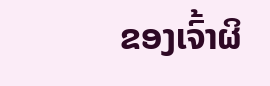ຂອງເຈົ້າຜິ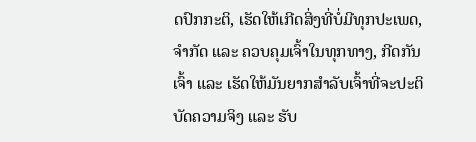ດປົກກະຕິ, ເຮັດໃຫ້ເກີດສິ່ງທີ່ບໍ່ມີທຸກປະເພດ, ຈຳກັດ ແລະ ຄວບຄຸມເຈົ້າໃນທຸກທາງ, ກີດກັນເຈົ້າ ແລະ ເຮັດໃຫ້ມັນຍາກສຳລັບເຈົ້າທີ່ຈະປະຕິບັດຄວາມຈິງ ແລະ ຮັບ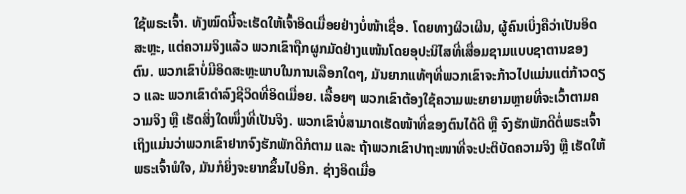ໃຊ້ພຣະເຈົ້າ. ທັງໝົດນີ້ຈະເຮັດໃຫ້ເຈົ້າອິດເມື່ອຍຢ່າງບໍ່ໜ້າເຊື່ອ. ໂດຍທາງຜິວເຜີນ, ຜູ້ຄົນເບິ່ງຄືວ່າເປັນອິດສະຫຼະ, ແຕ່ຄວາມຈິງແລ້ວ ພວກເຂົາຖືກຜູກມັດຢ່າງແໜ້ນໂດຍອຸປະນິໄສທີ່ເສື່ອມຊາມແບບຊາຕານຂອງຕົນ. ພວກເຂົາບໍ່ມີອິດສະຫຼະພາບໃນການເລືອກໃດໆ, ມັນຍາກແທ້ໆທີ່ພວກເຂົາຈະກ້າວໄປແມ່ນແຕ່ກ້າວດຽວ ແລະ ພວກເຂົາດຳລົງຊີວິດທີ່ອິດເມື່ອຍ. ເລື້ອຍໆ ພວກເຂົາຕ້ອງໃຊ້ຄວາມພະຍາຍາມຫຼາຍທີ່ຈະເວົ້າຕາມຄວາມຈິງ ຫຼື ເຮັດສິ່ງໃດໜຶ່ງທີ່ເປັນຈິງ. ພວກເຂົາບໍ່ສາມາດເຮັດໜ້າທີ່ຂອງຕົນໄດ້ດີ ຫຼື ຈົງຮັກພັກດີຕໍ່ພຣະເຈົ້າ ເຖິງແມ່ນວ່າພວກເຂົາຢາກຈົງຮັກພັກດີກໍຕາມ ແລະ ຖ້າພວກເຂົາປາຖະໜາທີ່ຈະປະຕິບັດຄວາມຈິງ ຫຼື ເຮັດໃຫ້ພຣະເຈົ້າພໍໃຈ, ມັນກໍຍິ່ງຈະຍາກຂຶ້ນໄປອີກ. ຊ່າງອິດເມື່ອ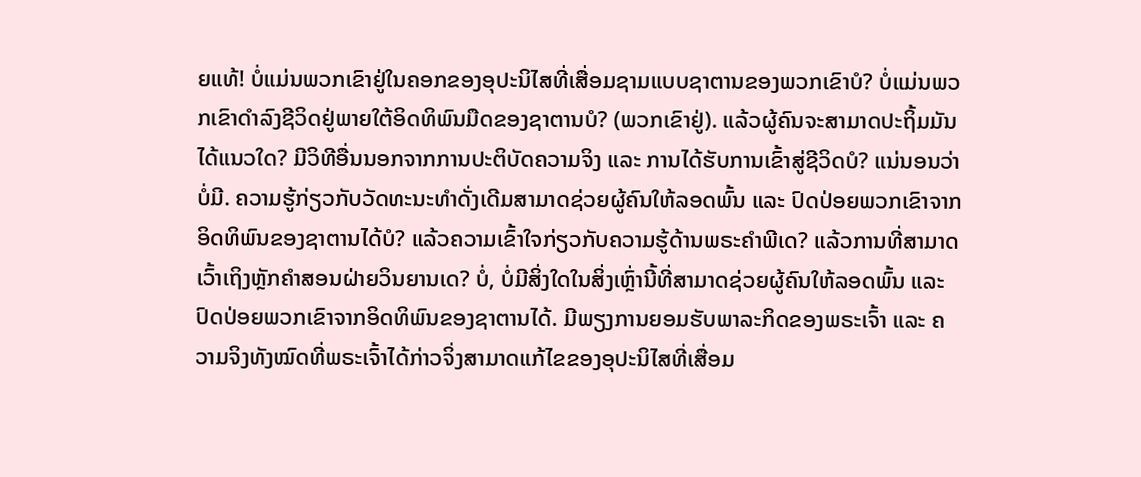ຍແທ້! ບໍ່ແມ່ນພວກເຂົາຢູ່ໃນຄອກຂອງອຸປະນິໄສທີ່ເສື່ອມຊາມແບບຊາຕານຂອງພວກເຂົາບໍ? ບໍ່ແມ່ນພວກເຂົາດຳລົງຊີວິດຢູ່ພາຍໃຕ້ອິດທິພົນມືດຂອງຊາຕານບໍ? (ພວກເຂົາຢູ່). ແລ້ວຜູ້ຄົນຈະສາມາດປະຖິ້ມມັນໄດ້ແນວໃດ? ມີວິທີອື່ນນອກຈາກການປະຕິບັດຄວາມຈິງ ແລະ ການໄດ້ຮັບການເຂົ້າສູ່ຊີວິດບໍ? ແນ່ນອນວ່າບໍ່ມີ. ຄວາມຮູ້ກ່ຽວກັບວັດທະນະທຳດັ່ງເດີມສາມາດຊ່ວຍຜູ້ຄົນໃຫ້ລອດພົ້ນ ແລະ ປົດປ່ອຍພວກເຂົາຈາກອິດທິພົນຂອງຊາຕານໄດ້ບໍ? ແລ້ວຄວາມເຂົ້າໃຈກ່ຽວກັບຄວາມຮູ້ດ້ານພຣະຄຳພີເດ? ແລ້ວການທີ່ສາມາດເວົ້າເຖິງຫຼັກຄຳສອນຝ່າຍວິນຍານເດ? ບໍ່, ບໍ່ມີສິ່ງໃດໃນສິ່ງເຫຼົ່ານີ້ທີ່ສາມາດຊ່ວຍຜູ້ຄົນໃຫ້ລອດພົ້ນ ແລະ ປົດປ່ອຍພວກເຂົາຈາກອິດທິພົນຂອງຊາຕານໄດ້. ມີພຽງການຍອມຮັບພາລະກິດຂອງພຣະເຈົ້າ ແລະ ຄວາມຈິງທັງໝົດທີ່ພຣະເຈົ້າໄດ້ກ່າວຈິ່ງສາມາດແກ້ໄຂຂອງອຸປະນິໄສທີ່ເສື່ອມ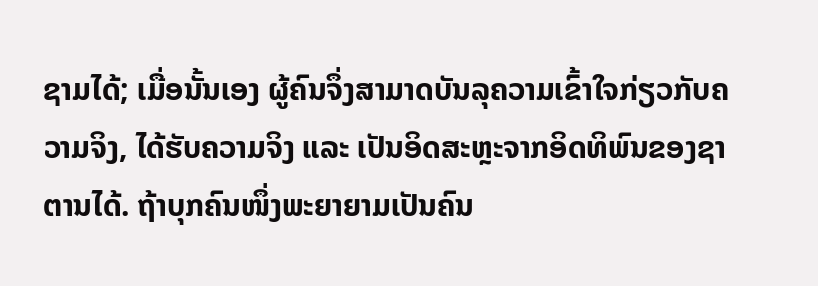ຊາມໄດ້; ເມື່ອນັ້ນເອງ ຜູ້ຄົນຈຶ່ງສາມາດບັນລຸຄວາມເຂົ້າໃຈກ່ຽວກັບຄວາມຈິງ, ໄດ້ຮັບຄວາມຈິງ ແລະ ເປັນອິດສະຫຼະຈາກອິດທິພົນຂອງຊາຕານໄດ້. ຖ້າບຸກຄົນໜຶ່ງພະຍາຍາມເປັນຄົນ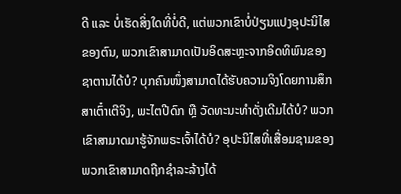ດີ ແລະ ບໍ່ເຮັດສິ່ງໃດທີ່ບໍ່ດີ, ແຕ່ພວກເຂົາບໍ່ປ່ຽນແປງອຸປະນິໄສຂອງຕົນ, ພວກເຂົາສາມາດເປັນອິດສະຫຼະຈາກອິດທິພົນຂອງຊາຕານໄດ້ບໍ? ບຸກຄົນໜຶ່ງສາມາດໄດ້ຮັບຄວາມຈິງໂດຍການສຶກສາເຕົ໋າເຕີຈິງ, ພະໄຕປີດົກ ຫຼື ວັດທະນະທຳດັ່ງເດີມໄດ້ບໍ? ພວກເຂົາສາມາດມາຮູ້ຈັກພຣະເຈົ້າໄດ້ບໍ? ອຸປະນິໄສທີ່ເສື່ອມຊາມຂອງພວກເຂົາສາມາດຖືກຊຳລະລ້າງໄດ້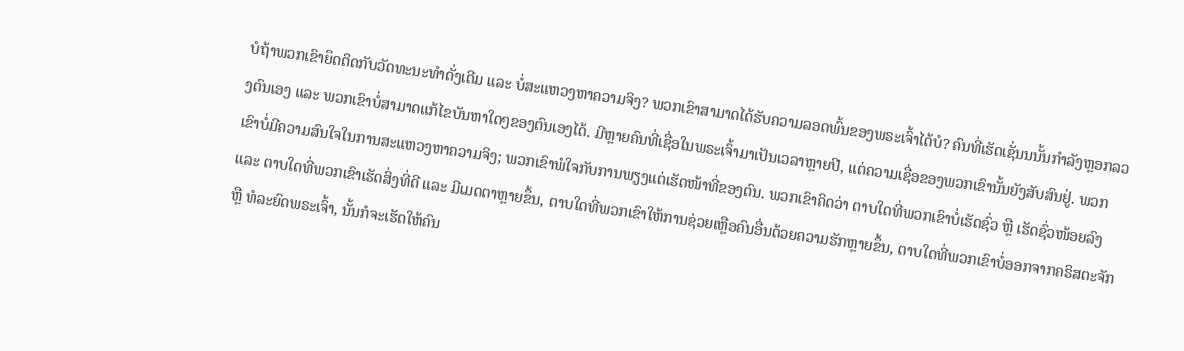ບໍຖ້າພວກເຂົາຍຶດຕິດກັບວັດທະນະທຳດັ່ງເດີມ ແລະ ບໍ່ສະແຫວງຫາຄວາມຈິງ? ພວກເຂົາສາມາດໄດ້ຮັບຄວາມລອດພົ້ນຂອງພຣະເຈົ້າໄດ້ບໍ? ຄົນທີ່ເຮັດເຊັ່ນນນັ້ນກຳລັງຫຼອກລວງຕົນເອງ ແລະ ພວກເຂົາບໍ່ສາມາດແກ້ໄຂບັນຫາໃດໆຂອງຕົນເອງໄດ້. ມີຫຼາຍຄົນທີ່ເຊື່ອໃນພຣະເຈົ້າມາເປັນເວລາຫຼາຍປີ, ແຕ່ຄວາມເຊື່ອຂອງພວກເຂົານັ້ນຍັງສັບສົນຢູ່. ພວກເຂົາບໍ່ມີຄວາມສົນໃຈໃນການສະແຫວງຫາຄວາມຈິງ; ພວກເຂົາພໍໃຈກັບການພຽງແຕ່ເຮັດໜ້າທີ່ຂອງຕົນ. ພວກເຂົາຄິດວ່າ ຕາບໃດທີ່ພວກເຂົາບໍ່ເຮັດຊົ່ວ ຫຼື ເຮັດຊົ່ວໜ້ອຍລົງ ແລະ ຕາບໃດທີ່ພວກເຂົາເຮັດສິ່ງທີ່ດີ ແລະ ມີເມດຕາຫຼາຍຂຶ້ນ, ຕາບໃດທີ່ພວກເຂົາໃຫ້ການຊ່ວຍເຫຼືອຄົນອື່ນດ້ວຍຄວາມຮັກຫຼາຍຂຶ້ນ, ຕາບໃດທີ່ພວກເຂົາບໍ່ອອກຈາກຄຣິສຕະຈັກ ຫຼື ທໍລະຍົດພຣະເຈົ້າ, ນັ້ນກໍຈະເຮັດໃຫ້ຄົນ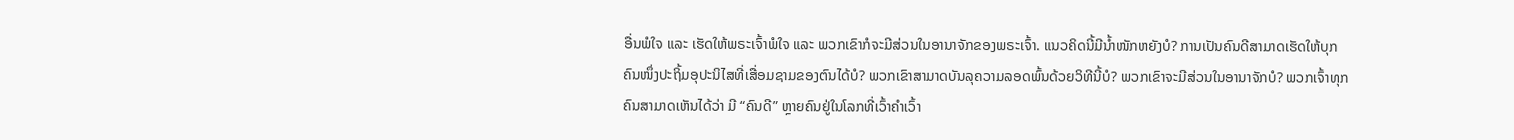ອື່ນພໍໃຈ ແລະ ເຮັດໃຫ້ພຣະເຈົ້າພໍໃຈ ແລະ ພວກເຂົາກໍຈະມີສ່ວນໃນອານາຈັກຂອງພຣະເຈົ້າ. ແນວຄິດນີ້ມີນ້ຳໜັກຫຍັງບໍ? ການເປັນຄົນດີສາມາດເຮັດໃຫ້ບຸກຄົນໜຶ່ງປະຖິ້ມອຸປະນິໄສທີ່ເສື່ອມຊາມຂອງຕົນໄດ້ບໍ? ພວກເຂົາສາມາດບັນລຸຄວາມລອດພົ້ນດ້ວຍວິທີນີ້ບໍ? ພວກເຂົາຈະມີສ່ວນໃນອານາຈັກບໍ? ພວກເຈົ້າທຸກຄົນສາມາດເຫັນໄດ້ວ່າ ມີ “ຄົນດີ” ຫຼາຍຄົນຢູ່ໃນໂລກທີ່ເວົ້າຄຳເວົ້າ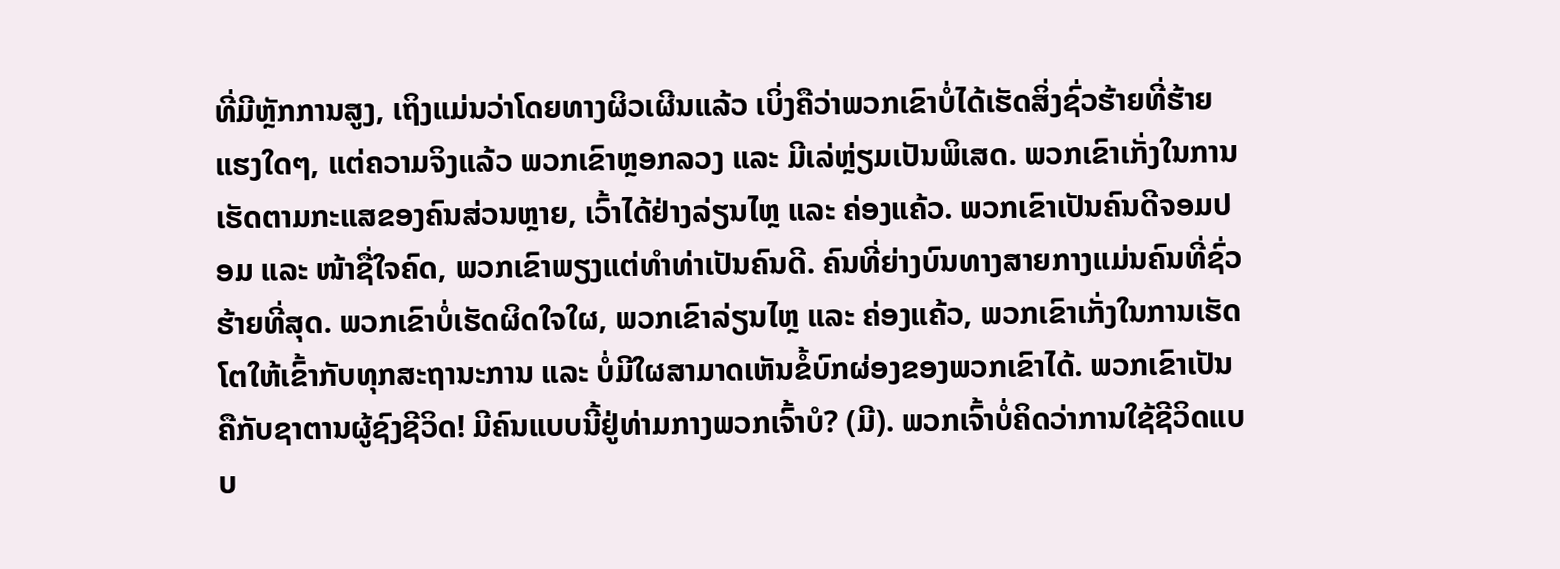ທີ່ມີຫຼັກການສູງ, ເຖິງແມ່ນວ່າໂດຍທາງຜິວເຜີນແລ້ວ ເບິ່ງຄືວ່າພວກເຂົາບໍ່ໄດ້ເຮັດສິ່ງຊົ່ວຮ້າຍທີ່ຮ້າຍແຮງໃດໆ, ແຕ່ຄວາມຈິງແລ້ວ ພວກເຂົາຫຼອກລວງ ແລະ ມີເລ່ຫຼ່ຽມເປັນພິເສດ. ພວກເຂົາເກັ່ງໃນການເຮັດຕາມກະແສຂອງຄົນສ່ວນຫຼາຍ, ເວົ້າໄດ້ຢ່າງລ່ຽນໄຫຼ ແລະ ຄ່ອງແຄ້ວ. ພວກເຂົາເປັນຄົນດີຈອມປອມ ແລະ ໜ້າຊື່ໃຈຄົດ, ພວກເຂົາພຽງແຕ່ທຳທ່າເປັນຄົນດີ. ຄົນທີ່ຍ່າງບົນທາງສາຍກາງແມ່ນຄົນທີ່ຊົ່ວຮ້າຍທີ່ສຸດ. ພວກເຂົາບໍ່ເຮັດຜິດໃຈໃຜ, ພວກເຂົາລ່ຽນໄຫຼ ແລະ ຄ່ອງແຄ້ວ, ພວກເຂົາເກັ່ງໃນການເຮັດໂຕໃຫ້ເຂົ້າກັບທຸກສະຖານະການ ແລະ ບໍ່ມີໃຜສາມາດເຫັນຂໍ້ບົກຜ່ອງຂອງພວກເຂົາໄດ້. ພວກເຂົາເປັນຄືກັບຊາຕານຜູ້ຊົງຊີວິດ! ມີຄົນແບບນີ້ຢູ່ທ່າມກາງພວກເຈົ້າບໍ? (ມີ). ພວກເຈົ້າບໍ່ຄິດວ່າການໃຊ້ຊີວິດແບບ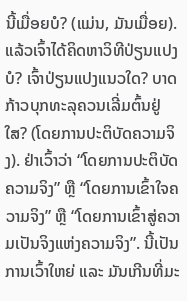ນີ້ເມື່ອຍບໍ? (ແມ່ນ, ມັນເມື່ອຍ). ແລ້ວເຈົ້າໄດ້ຄິດຫາວິທີປ່ຽນແປງບໍ? ເຈົ້າປ່ຽນແປງແນວໃດ? ບາດກ້າວບຸກທະລຸຄວນເລີ່ມຕົ້ນຢູ່ໃສ? (ໂດຍການປະຕິບັດຄວາມຈິງ). ຢ່າເວົ້າວ່າ “ໂດຍການປະຕິບັດຄວາມຈິງ” ຫຼື “ໂດຍການເຂົ້າໃຈຄວາມຈິງ” ຫຼື “ໂດຍການເຂົ້າສູ່ຄວາມເປັນຈິງແຫ່ງຄວາມຈິງ”. ນີ້ເປັນການເວົ້າໃຫຍ່ ແລະ ມັນເກີນທີ່ມະ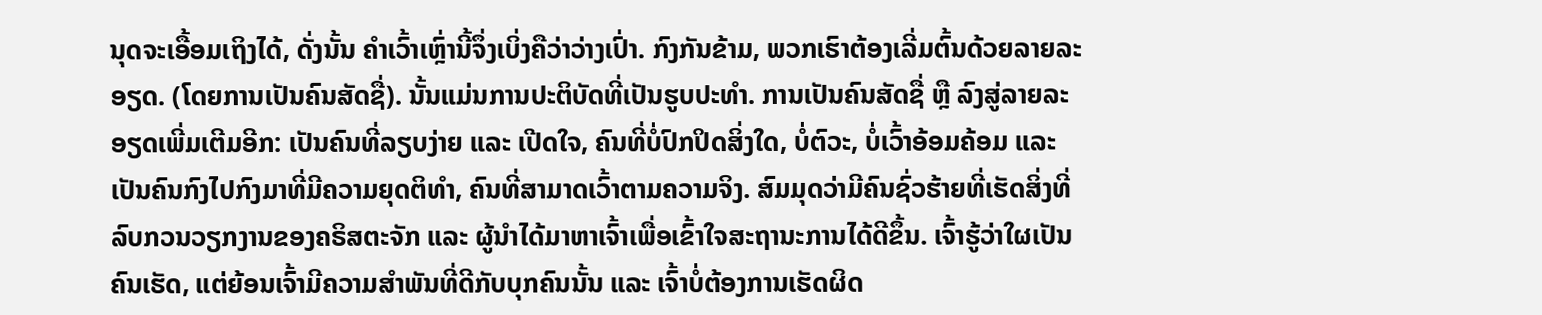ນຸດຈະເອື້ອມເຖິງໄດ້, ດັ່ງນັ້ນ ຄຳເວົ້າເຫຼົ່ານີ້ຈຶ່ງເບິ່ງຄືວ່າວ່າງເປົ່າ. ກົງກັນຂ້າມ, ພວກເຮົາຕ້ອງເລີ່ມຕົ້ນດ້ວຍລາຍລະອຽດ. (ໂດຍການເປັນຄົນສັດຊື່). ນັ້ນແມ່ນການປະຕິບັດທີ່ເປັນຮູບປະທຳ. ການເປັນຄົນສັດຊື່ ຫຼື ລົງສູ່ລາຍລະອຽດເພີ່ມເຕີມອີກ: ເປັນຄົນທີ່ລຽບງ່າຍ ແລະ ເປີດໃຈ, ຄົນທີ່ບໍ່ປົກປິດສິ່ງໃດ, ບໍ່ຕົວະ, ບໍ່ເວົ້າອ້ອມຄ້ອມ ແລະ ເປັນຄົນກົງໄປກົງມາທີ່ມີຄວາມຍຸດຕິທຳ, ຄົນທີ່ສາມາດເວົ້າຕາມຄວາມຈິງ. ສົມມຸດວ່າມີຄົນຊົ່ວຮ້າຍທີ່ເຮັດສິ່ງທີ່ລົບກວນວຽກງານຂອງຄຣິສຕະຈັກ ແລະ ຜູ້ນຳໄດ້ມາຫາເຈົ້າເພື່ອເຂົ້າໃຈສະຖານະການໄດ້ດີຂຶ້ນ. ເຈົ້າຮູ້ວ່າໃຜເປັນຄົນເຮັດ, ແຕ່ຍ້ອນເຈົ້າມີຄວາມສຳພັນທີ່ດີກັບບຸກຄົນນັ້ນ ແລະ ເຈົ້າບໍ່ຕ້ອງການເຮັດຜິດ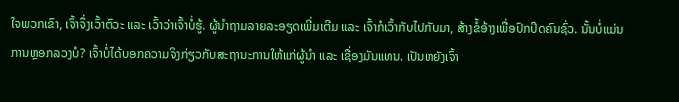ໃຈພວກເຂົາ, ເຈົ້າຈຶ່ງເວົ້າຕົວະ ແລະ ເວົ້າວ່າເຈົ້າບໍ່ຮູ້. ຜູ້ນຳຖາມລາຍລະອຽດເພີ່ມເຕີມ ແລະ ເຈົ້າກໍເວົ້າກັບໄປກັບມາ, ສ້າງຂໍ້ອ້າງເພື່ອປົກປິດຄົນຊົ່ວ. ນັ້ນບໍ່ແມ່ນການຫຼອກລວງບໍ? ເຈົ້າບໍ່ໄດ້ບອກຄວາມຈິງກ່ຽວກັບສະຖານະການໃຫ້ແກ່ຜູ້ນຳ ແລະ ເຊື່ອງມັນແທນ. ເປັນຫຍັງເຈົ້າ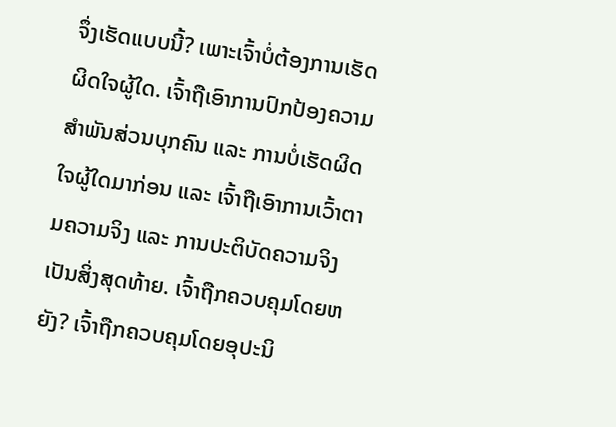ຈຶ່ງເຮັດແບບນີ້? ເພາະເຈົ້າບໍ່ຕ້ອງການເຮັດຜິດໃຈຜູ້ໃດ. ເຈົ້າຖືເອົາການປົກປ້ອງຄວາມສຳພັນສ່ວນບຸກຄົນ ແລະ ການບໍ່ເຮັດຜິດໃຈຜູ້ໃດມາກ່ອນ ແລະ ເຈົ້າຖືເອົາການເວົ້າຕາມຄວາມຈິງ ແລະ ການປະຕິບັດຄວາມຈິງເປັນສິ່ງສຸດທ້າຍ. ເຈົ້າຖືກຄວບຄຸມໂດຍຫຍັງ? ເຈົ້າຖືກຄວບຄຸມໂດຍອຸປະນິ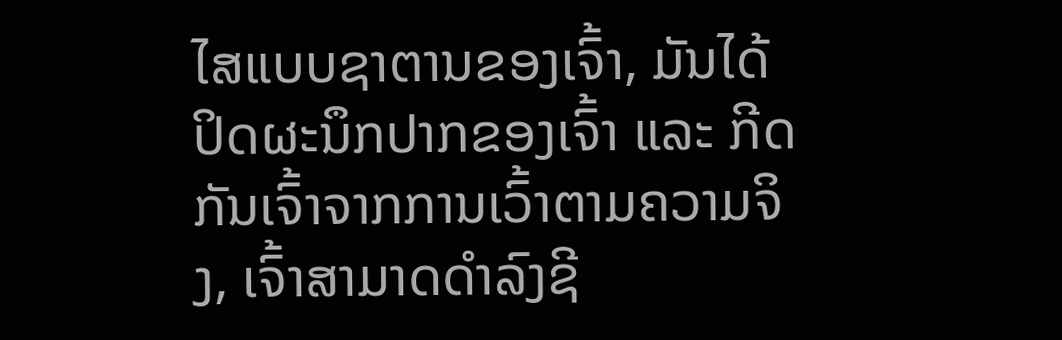ໄສແບບຊາຕານຂອງເຈົ້າ, ມັນໄດ້ປິດຜະນຶກປາກຂອງເຈົ້າ ແລະ ກີດກັນເຈົ້າຈາກການເວົ້າຕາມຄວາມຈິງ, ເຈົ້າສາມາດດຳລົງຊີ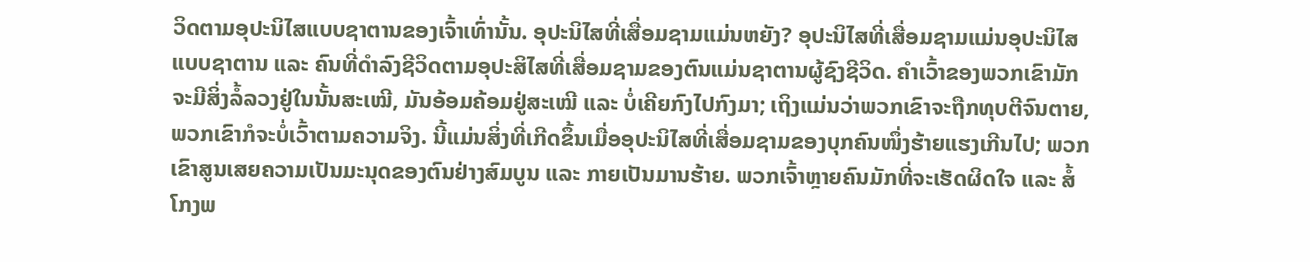ວິດຕາມອຸປະນິໄສແບບຊາຕານຂອງເຈົ້າເທົ່ານັ້ນ. ອຸປະນິໄສທີ່ເສື່ອມຊາມແມ່ນຫຍັງ? ອຸປະນິໄສທີ່ເສື່ອມຊາມແມ່ນອຸປະນິໄສແບບຊາຕານ ແລະ ຄົນທີ່ດຳລົງຊີວິດຕາມອຸປະສິໄສທີ່ເສື່ອມຊາມຂອງຕົນແມ່ນຊາຕານຜູ້ຊົງຊີວິດ. ຄຳເວົ້າຂອງພວກເຂົາມັກຈະມີສິ່ງລໍ້ລວງຢູ່ໃນນັ້ນສະເໝີ, ມັນອ້ອມຄ້ອມຢູ່ສະເໝີ ແລະ ບໍ່ເຄີຍກົງໄປກົງມາ; ເຖິງແມ່ນວ່າພວກເຂົາຈະຖືກທຸບຕີຈົນຕາຍ, ພວກເຂົາກໍຈະບໍ່ເວົ້າຕາມຄວາມຈິງ. ນີ້ແມ່ນສິ່ງທີ່ເກີດຂຶ້ນເມື່ອອຸປະນິໄສທີ່ເສື່ອມຊາມຂອງບຸກຄົນໜຶ່ງຮ້າຍແຮງເກີນໄປ; ພວກເຂົາສູນເສຍຄວາມເປັນມະນຸດຂອງຕົນຢ່າງສົມບູນ ແລະ ກາຍເປັນມານຮ້າຍ. ພວກເຈົ້າຫຼາຍຄົນມັກທີ່ຈະເຮັດຜິດໃຈ ແລະ ສໍ້ໂກງພ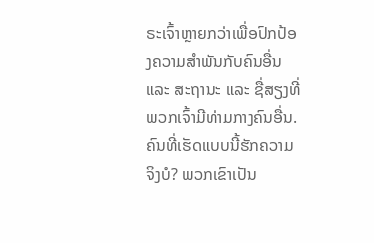ຣະເຈົ້າຫຼາຍກວ່າເພື່ອປົກປ້ອງຄວາມສຳພັນກັບຄົນອື່ນ ແລະ ສະຖານະ ແລະ ຊື່ສຽງທີ່ພວກເຈົ້າມີທ່າມກາງຄົນອື່ນ. ຄົນທີ່ເຮັດແບບນີ້ຮັກຄວາມຈິງບໍ? ພວກເຂົາເປັນ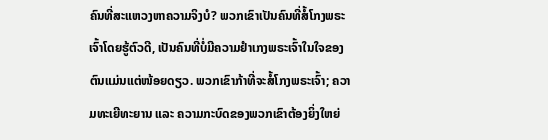ຄົນທີ່ສະແຫວງຫາຄວາມຈິງບໍ? ພວກເຂົາເປັນຄົນທີ່ສໍ້ໂກງພຣະເຈົ້າໂດຍຮູ້ຕົວດີ, ເປັນຄົນທີ່ບໍ່ມີຄວາມຢຳເກງພຣະເຈົ້າໃນໃຈຂອງຕົນແມ່ນແຕ່ໜ້ອຍດຽວ. ພວກເຂົາກ້າທີ່ຈະສໍ້ໂກງພຣະເຈົ້າ; ຄວາມທະເຍີທະຍານ ແລະ ຄວາມກະບົດຂອງພວກເຂົາຕ້ອງຍິ່ງໃຫຍ່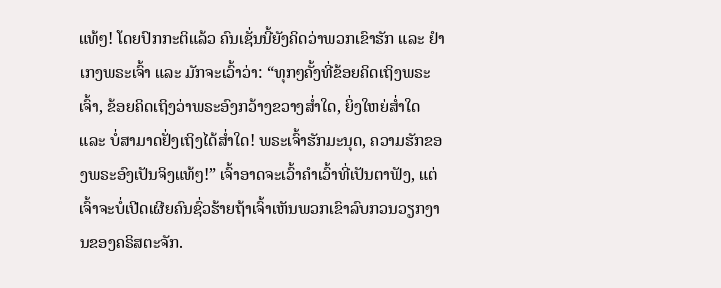ແທ້ໆ! ໂດຍປົກກະຕິແລ້ວ ຄົນເຊັ່ນນີ້ຍັງຄິດວ່າພວກເຂົາຮັກ ແລະ ຢຳເກງພຣະເຈົ້າ ແລະ ມັກຈະເວົ້າວ່າ: “ທຸກໆຄັ້ງທີ່ຂ້ອຍຄິດເຖິງພຣະເຈົ້າ, ຂ້ອຍຄິດເຖິງວ່າພຣະອົງກວ້າງຂວາງສໍ່າໃດ, ຍິ່ງໃຫຍ່ສໍ່າໃດ ແລະ ບໍ່ສາມາດຢັ່ງເຖິງໄດ້ສ່ຳໃດ! ພຣະເຈົ້າຮັກມະນຸດ, ຄວາມຮັກຂອງພຣະອົງເປັນຈິງແທ້ໆ!” ເຈົ້າອາດຈະເວົ້າຄຳເວົ້າທີ່ເປັນຕາຟັງ, ແຕ່ເຈົ້າຈະບໍ່ເປີດເຜີຍຄົນຊົ່ວຮ້າຍຖ້າເຈົ້າເຫັນພວກເຂົາລົບກວນວຽກງານຂອງຄຣິສຕະຈັກ.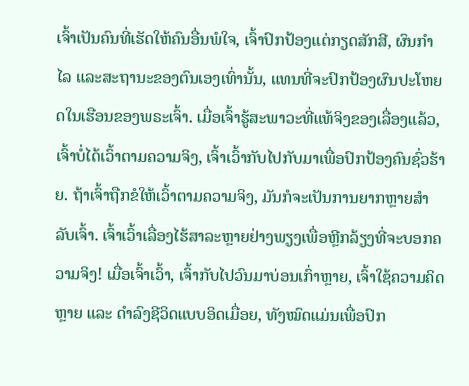ເຈົ້າເປັນຄົນທີ່ເຮັດໃຫ້ຄົນອື່ນພໍໃຈ, ເຈົ້າປົກປ້ອງແຕ່ກຽດສັກສີ, ຜົນກຳໄລ ແລະສະຖານະຂອງຕົນເອງເທົ່ານັ້ນ, ແທນທີ່ຈະປົກປ້ອງຜົນປະໂຫຍດໃນເຮືອນຂອງພຣະເຈົ້າ. ເມື່ອເຈົ້າຮູ້ສະພາວະທີ່ແທ້ຈິງຂອງເລື່ອງແລ້ວ, ເຈົ້າບໍ່ໄດ້ເວົ້າຕາມຄວາມຈິງ, ເຈົ້າເວົ້າກັບໄປກັບມາເພື່ອປົກປ້ອງຄົນຊົ່ວຮ້າຍ. ຖ້າເຈົ້າຖືກຂໍໃຫ້ເວົ້າຕາມຄວາມຈິງ, ມັນກໍຈະເປັນການຍາກຫຼາຍສຳລັບເຈົ້າ. ເຈົ້າເວົ້າເລື່ອງໄຮ້ສາລະຫຼາຍຢ່າງພຽງເພື່ອຫຼີກລ້ຽງທີ່ຈະບອກຄວາມຈິງ! ເມື່ອເຈົ້າເວົ້າ, ເຈົ້າກັບໄປວົນມາບ່ອນເກົ່າຫຼາຍ, ເຈົ້າໃຊ້ຄວາມຄິດຫຼາຍ ແລະ ດໍາລົງຊີວິດແບບອິດເມື່ອຍ, ທັງໝົດແມ່ນເພື່ອປົກ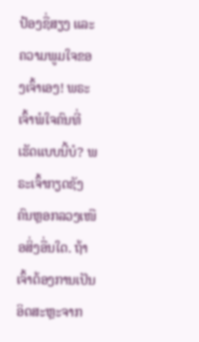ປ້ອງຊື່ສຽງ ແລະ ຄວາມພູມໃຈຂອງເຈົ້າເອງ! ພຣະເຈົ້າພໍໃຈຄົນທີ່ເຮັດແບບນີ້ບໍ? ພຣະເຈົ້າກຽດຊັງຄົນຫຼອກລວງເໜືອສິ່ງອື່ນໃດ. ຖ້າເຈົ້າຕ້ອງການເປັນອິດສະຫຼະຈາກ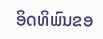ອິດທິພົນຂອ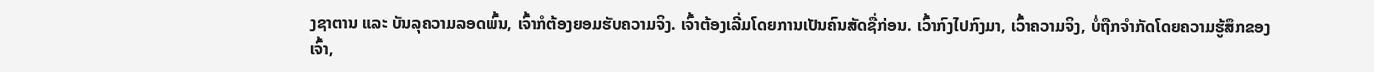ງຊາຕານ ແລະ ບັນລຸຄວາມລອດພົ້ນ, ເຈົ້າກໍຕ້ອງຍອມຮັບຄວາມຈິງ. ເຈົ້າຕ້ອງເລີ່ມໂດຍການເປັນຄົນສັດຊື່ກ່ອນ. ເວົ້າກົງໄປກົງມາ, ເວົ້າຄວາມຈິງ, ບໍ່ຖືກຈຳກັດໂດຍຄວາມຮູ້ສຶກຂອງເຈົ້າ,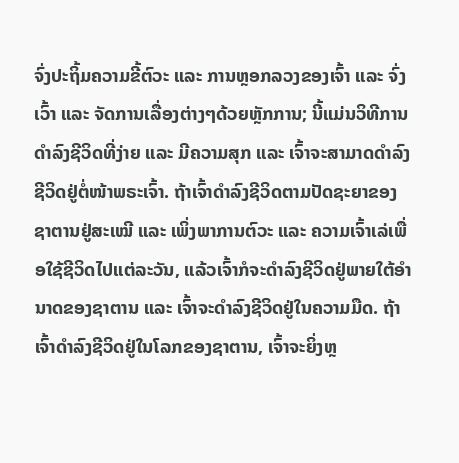ຈົ່ງປະຖິ້ມຄວາມຂີ້ຕົວະ ແລະ ການຫຼອກລວງຂອງເຈົ້າ ແລະ ຈົ່ງເວົ້າ ແລະ ຈັດການເລື່ອງຕ່າງໆດ້ວຍຫຼັກການ; ນີ້ແມ່ນວິທີການດຳລົງຊີວິດທີ່ງ່າຍ ແລະ ມີຄວາມສຸກ ແລະ ເຈົ້າຈະສາມາດດໍາລົງຊີວິດຢູ່ຕໍ່ໜ້າພຣະເຈົ້າ. ຖ້າເຈົ້າດຳລົງຊີວິດຕາມປັດຊະຍາຂອງຊາຕານຢູ່ສະເໝີ ແລະ ເພິ່ງພາການຕົວະ ແລະ ຄວາມເຈົ້າເລ່ເພື່ອໃຊ້ຊີວິດໄປແຕ່ລະວັນ, ແລ້ວເຈົ້າກໍຈະດຳລົງຊີວິດຢູ່ພາຍໃຕ້ອຳນາດຂອງຊາຕານ ແລະ ເຈົ້າຈະດຳລົງຊີວິດຢູ່ໃນຄວາມມືດ. ຖ້າເຈົ້າດຳລົງຊີວິດຢູ່ໃນໂລກຂອງຊາຕານ, ເຈົ້າຈະຍິ່ງຫຼ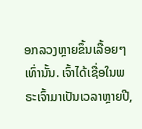ອກລວງຫຼາຍຂຶ້ນເລື້ອຍໆເທົ່ານັ້ນ. ເຈົ້າໄດ້ເຊື່ອໃນພຣະເຈົ້າມາເປັນເວລາຫຼາຍປີ,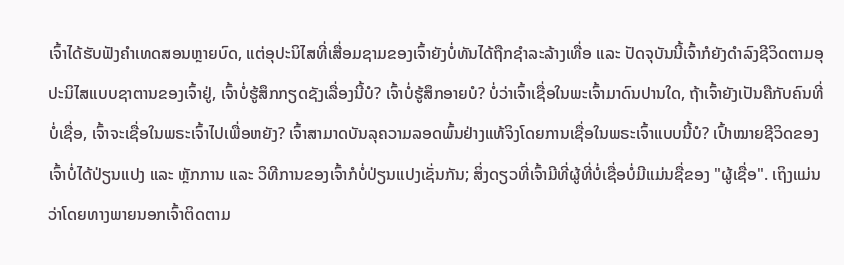ເຈົ້າໄດ້ຮັບຟັງຄຳເທດສອນຫຼາຍບົດ, ແຕ່ອຸປະນິໄສທີ່ເສື່ອມຊາມຂອງເຈົ້າຍັງບໍ່ທັນໄດ້ຖືກຊຳລະລ້າງເທື່ອ ແລະ ປັດຈຸບັນນີ້ເຈົ້າກໍຍັງດຳລົງຊີວິດຕາມອຸປະນິໄສແບບຊາຕານຂອງເຈົ້າຢູ່, ເຈົ້າບໍ່ຮູ້ສຶກກຽດຊັງເລື່ອງນີ້ບໍ? ເຈົ້າບໍ່ຮູ້ສຶກອາຍບໍ? ບໍ່ວ່າເຈົ້າເຊື່ອໃນພະເຈົ້າມາດົນປານໃດ, ຖ້າເຈົ້າຍັງເປັນຄືກັບຄົນທີ່ບໍ່ເຊື່ອ, ເຈົ້າຈະເຊື່ອໃນພຣະເຈົ້າໄປເພື່ອຫຍັງ? ເຈົ້າສາມາດບັນລຸຄວາມລອດພົ້ນຢ່າງແທ້ຈິງໂດຍການເຊື່ອໃນພຣະເຈົ້າແບບນີ້ບໍ? ເປົ້າໝາຍຊີວິດຂອງເຈົ້າບໍ່ໄດ້ປ່ຽນແປງ ແລະ ຫຼັກການ ແລະ ວິທີການຂອງເຈົ້າກໍບໍ່ປ່ຽນແປງເຊັ່ນກັນ; ສິ່ງດຽວທີ່ເຈົ້າມີທີ່ຜູ້ທີ່ບໍ່ເຊື່ອບໍ່ມີແມ່ນຊື່ຂອງ "ຜູ້ເຊື່ອ". ເຖິງແມ່ນວ່າໂດຍທາງພາຍນອກເຈົ້າຕິດຕາມ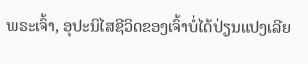ພຣະເຈົ້າ, ອຸປະນິໄສຊີວິດຂອງເຈົ້າບໍ່ໄດ້ປ່ຽນແປງເລີຍ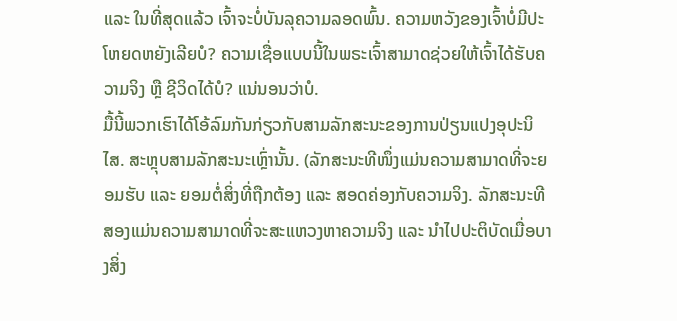ແລະ ໃນທີ່ສຸດແລ້ວ ເຈົ້າຈະບໍ່ບັນລຸຄວາມລອດພົ້ນ. ຄວາມຫວັງຂອງເຈົ້າບໍ່ມີປະໂຫຍດຫຍັງເລີຍບໍ? ຄວາມເຊື່ອແບບນີ້ໃນພຣະເຈົ້າສາມາດຊ່ວຍໃຫ້ເຈົ້າໄດ້ຮັບຄວາມຈິງ ຫຼື ຊີວິດໄດ້ບໍ? ແນ່ນອນວ່າບໍ.
ມື້ນີ້ພວກເຮົາໄດ້ໂອ້ລົມກັນກ່ຽວກັບສາມລັກສະນະຂອງການປ່ຽນແປງອຸປະນິໄສ. ສະຫຼຸບສາມລັກສະນະເຫຼົ່ານັ້ນ. (ລັກສະນະທີໜຶ່ງແມ່ນຄວາມສາມາດທີ່ຈະຍອມຮັບ ແລະ ຍອມຕໍ່ສິ່ງທີ່ຖືກຕ້ອງ ແລະ ສອດຄ່ອງກັບຄວາມຈິງ. ລັກສະນະທີສອງແມ່ນຄວາມສາມາດທີ່ຈະສະແຫວງຫາຄວາມຈິງ ແລະ ນຳໄປປະຕິບັດເມື່ອບາງສິ່ງ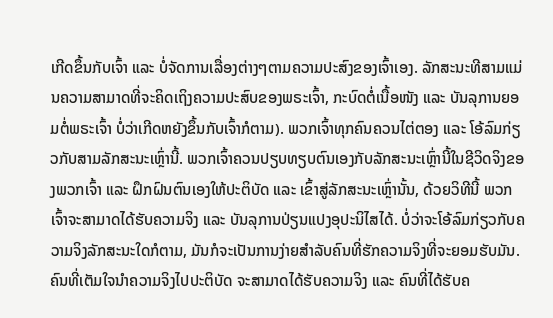ເກີດຂຶ້ນກັບເຈົ້າ ແລະ ບໍ່ຈັດການເລື່ອງຕ່າງໆຕາມຄວາມປະສົງຂອງເຈົ້າເອງ. ລັກສະນະທີສາມແມ່ນຄວາມສາມາດທີ່ຈະຄິດເຖິງຄວາມປະສົບຂອງພຣະເຈົ້າ, ກະບົດຕໍ່ເນື້ອໜັງ ແລະ ບັນລຸການຍອມຕໍ່ພຣະເຈົ້າ ບໍ່ວ່າເກີດຫຍັງຂຶ້ນກັບເຈົ້າກໍຕາມ). ພວກເຈົ້າທຸກຄົນຄວນໄຕ່ຕອງ ແລະ ໂອ້ລົມກ່ຽວກັບສາມລັກສະນະເຫຼົ່ານີ້. ພວກເຈົ້າຄວນປຽບທຽບຕົນເອງກັບລັກສະນະເຫຼົ່ານີ້ໃນຊີວິດຈິງຂອງພວກເຈົ້າ ແລະ ຝຶກຝົນຕົນເອງໃຫ້ປະຕິບັດ ແລະ ເຂົ້າສູ່ລັກສະນະເຫຼົ່ານັ້ນ, ດ້ວຍວິທີນີ້ ພວກເຈົ້າຈະສາມາດໄດ້ຮັບຄວາມຈິງ ແລະ ບັນລຸການປ່ຽນແປງອຸປະນິໄສໄດ້. ບໍ່ວ່າຈະໂອ້ລົມກ່ຽວກັບຄວາມຈິງລັກສະນະໃດກໍຕາມ, ມັນກໍຈະເປັນການງ່າຍສຳລັບຄົນທີ່ຮັກຄວາມຈິງທີ່ຈະຍອມຮັບມັນ. ຄົນທີ່ເຕັມໃຈນຳຄວາມຈິງໄປປະຕິບັດ ຈະສາມາດໄດ້ຮັບຄວາມຈິງ ແລະ ຄົນທີ່ໄດ້ຮັບຄ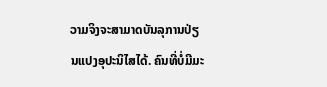ວາມຈິງຈະສາມາດບັນລຸການປ່ຽນແປງອຸປະນິໄສໄດ້. ຄົນທີ່ບໍ່ມີມະ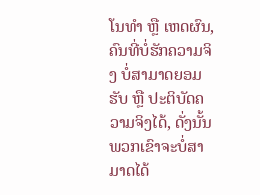ໂນທຳ ຫຼື ເຫດຜົນ, ຄົນທີ່ບໍ່ຮັກຄວາມຈິງ ບໍ່ສາມາດຍອມຮັບ ຫຼື ປະຕິບັດຄວາມຈິງໄດ້, ດັ່ງນັ້ນ ພວກເຂົາຈະບໍ່ສາມາດໄດ້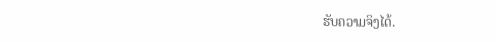ຮັບຄວາມຈິງໄດ້.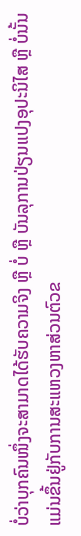ບໍ່ວ່າບຸກຄົນໜຶ່ງຈະສາມາດໄດ້ຮັບຄວາມຈິງ ຫຼື ບໍ່ ຫຼື ບັນລຸການປ່ຽນແປງອຸປະນິໄສ ຫຼື ບໍ່ນັ້ນ ແມ່ນຂຶ້ນຢູ່ກັບການສະແຫວງຫາສ່ວນຕົວຂ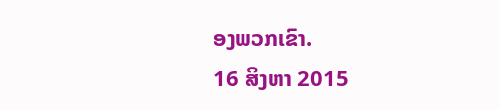ອງພວກເຂົາ.
16 ສິງຫາ 2015